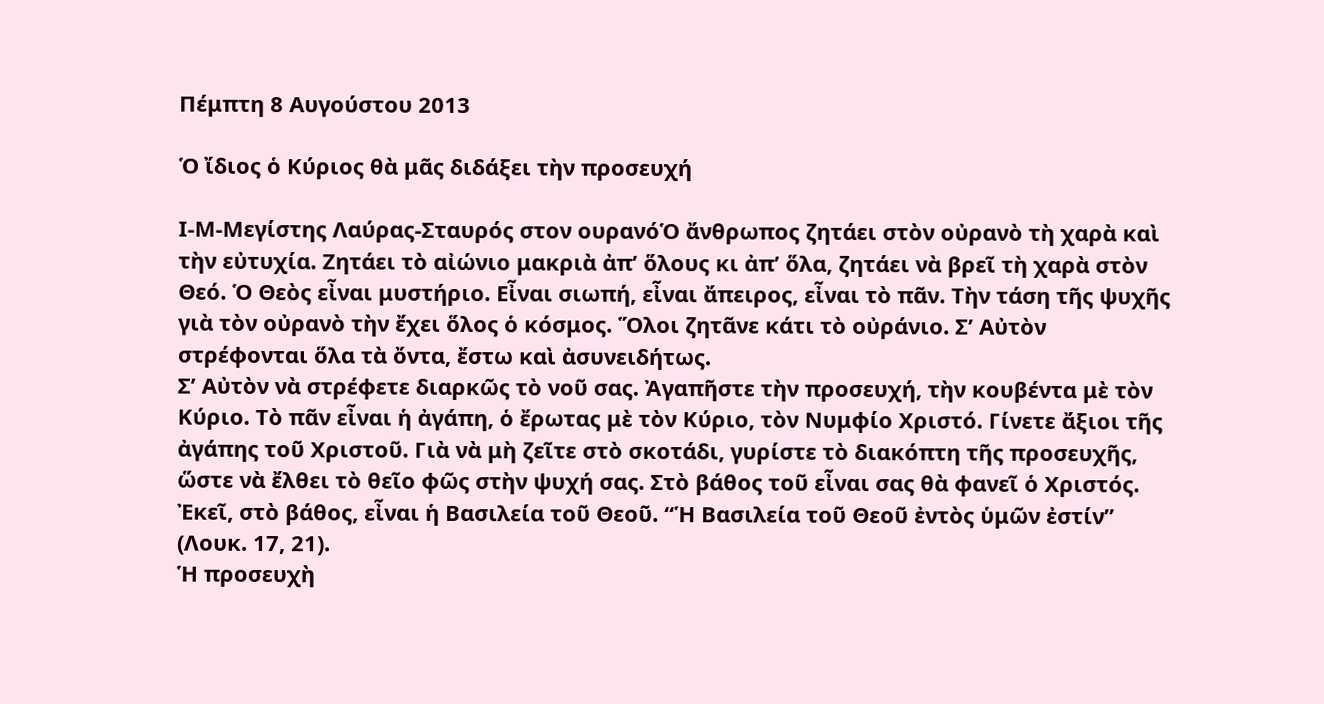Πέμπτη 8 Αυγούστου 2013

Ὁ ἴδιος ὁ Κύριος θὰ μᾶς διδάξει τὴν προσευχή

Ι-Μ-Μεγίστης Λαύρας-Σταυρός στον ουρανόὉ ἄνθρωπος ζητάει στὸν οὐρανὸ τὴ χαρὰ καὶ τὴν εὐτυχία. Ζητάει τὸ αἰώνιο μακριὰ ἀπ’ ὅλους κι ἀπ’ ὅλα, ζητάει νὰ βρεῖ τὴ χαρὰ στὸν Θεό. Ὁ Θεὸς εἶναι μυστήριο. Εἶναι σιωπή, εἶναι ἄπειρος, εἶναι τὸ πᾶν. Τὴν τάση τῆς ψυχῆς γιὰ τὸν οὐρανὸ τὴν ἔχει ὅλος ὁ κόσμος. Ὅλοι ζητᾶνε κάτι τὸ οὐράνιο. Σ’ Αὐτὸν στρέφονται ὅλα τὰ ὄντα, ἔστω καὶ ἀσυνειδήτως.
Σ’ Αὐτὸν νὰ στρέφετε διαρκῶς τὸ νοῦ σας. Ἀγαπῆστε τὴν προσευχή, τὴν κουβέντα μὲ τὸν Κύριο. Τὸ πᾶν εἶναι ἡ ἀγάπη, ὁ ἔρωτας μὲ τὸν Κύριο, τὸν Νυμφίο Χριστό. Γίνετε ἄξιοι τῆς ἀγάπης τοῦ Χριστοῦ. Γιὰ νὰ μὴ ζεῖτε στὸ σκοτάδι, γυρίστε τὸ διακόπτη τῆς προσευχῆς, ὥστε νὰ ἔλθει τὸ θεῖο φῶς στὴν ψυχή σας. Στὸ βάθος τοῦ εἶναι σας θὰ φανεῖ ὁ Χριστός. Ἐκεῖ, στὸ βάθος, εἶναι ἡ Βασιλεία τοῦ Θεοῦ. “Ἡ Βασιλεία τοῦ Θεοῦ ἐντὸς ὑμῶν ἐστίν” (Λουκ. 17, 21).
Ἡ προσευχὴ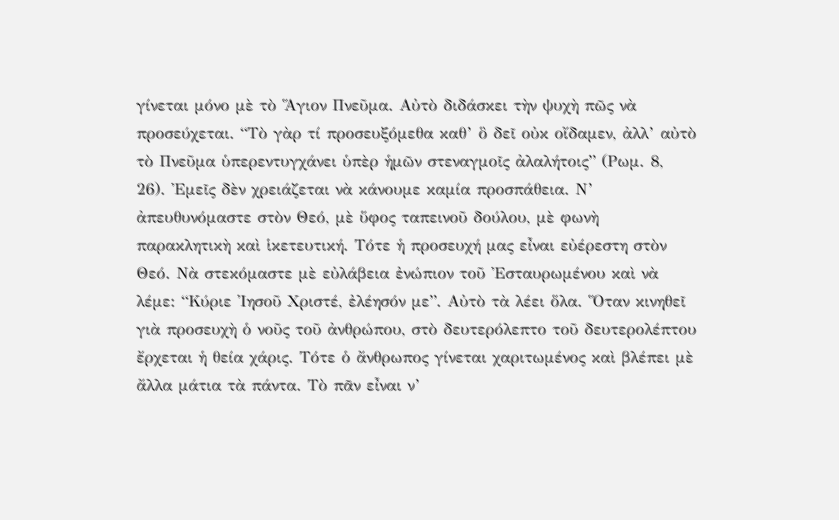γίνεται μόνο μὲ τὸ Ἅγιον Πνεῦμα. Αὐτὸ διδάσκει τὴν ψυχὴ πῶς νὰ προσεύχεται. “Τὸ γὰρ τί προσευξόμεθα καθ’ ὃ δεῖ οὐκ οἴδαμεν, ἀλλ’ αὐτὸ τὸ Πνεῦμα ὑπερεντυγχάνει ὑπὲρ ἡμῶν στεναγμοῖς ἀλαλήτοις” (Ρωμ. 8, 26). Ἐμεῖς δὲν χρειάζεται νὰ κάνουμε καμία προσπάθεια. Ν’ ἀπευθυνόμαστε στὸν Θεό, μὲ ὕφος ταπεινοῦ δούλου, μὲ φωνὴ παρακλητικὴ καὶ ἱκετευτική. Τότε ἡ προσευχή μας εἶναι εὐέρεστη στὸν Θεό. Νὰ στεκόμαστε μὲ εὐλάβεια ἐνώπιον τοῦ Ἐσταυρωμένου καὶ νὰ λέμε: “Κύριε Ἰησοῦ Χριστέ, ἐλέησόν με”. Αὐτὸ τὰ λέει ὅλα. Ὅταν κινηθεῖ γιὰ προσευχὴ ὁ νοῦς τοῦ ἀνθρώπου, στὸ δευτερόλεπτο τοῦ δευτερολέπτου ἔρχεται ἡ θεία χάρις. Τότε ὁ ἄνθρωπος γίνεται χαριτωμένος καὶ βλέπει μὲ ἄλλα μάτια τὰ πάντα. Τὸ πᾶν εἶναι ν’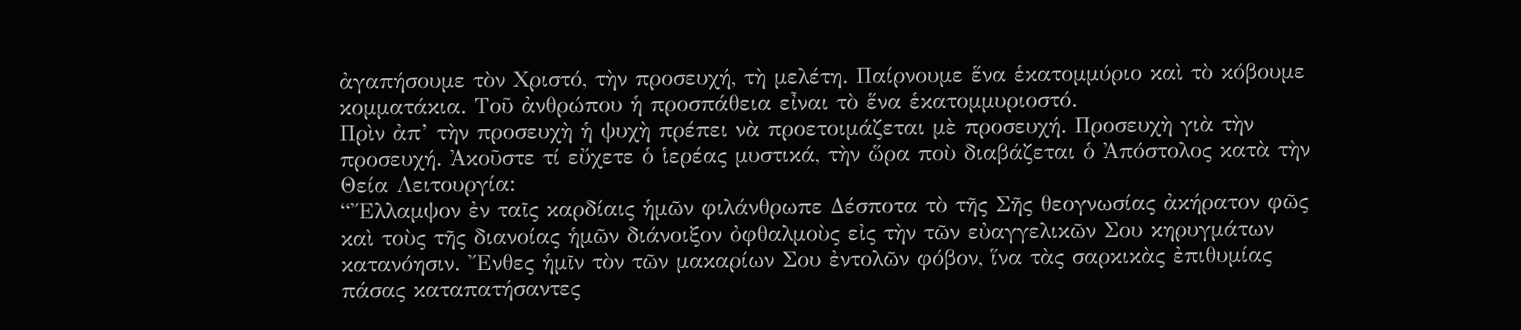ἀγαπήσουμε τὸν Χριστό, τὴν προσευχή, τὴ μελέτη. Παίρνουμε ἕνα ἑκατομμύριο καὶ τὸ κόβουμε κομματάκια. Τοῦ ἀνθρώπου ἡ προσπάθεια εἶναι τὸ ἕνα ἑκατομμυριοστό.
Πρὶν ἀπ’ τὴν προσευχὴ ἡ ψυχὴ πρέπει νὰ προετοιμάζεται μὲ προσευχή. Προσευχὴ γιὰ τὴν προσευχή. Ἀκοῦστε τί εὔχετε ὁ ἱερέας μυστικά, τὴν ὥρα ποὺ διαβάζεται ὁ Ἀπόστολος κατὰ τὴν Θεία Λειτουργία:
“Ἔλλαμψον ἐν ταῖς καρδίαις ἡμῶν φιλάνθρωπε Δέσποτα τὸ τῆς Σῆς θεογνωσίας ἀκήρατον φῶς καὶ τοὺς τῆς διανοίας ἡμῶν διάνοιξον ὀφθαλμοὺς εἰς τὴν τῶν εὐαγγελικῶν Σου κηρυγμάτων κατανόησιν. Ἔνθες ἡμῖν τὸν τῶν μακαρίων Σου ἐντολῶν φόβον, ἵνα τὰς σαρκικὰς ἐπιθυμίας πάσας καταπατήσαντες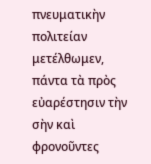πνευματικὴν πολιτείαν μετέλθωμεν, πάντα τὰ πρὸς εὐαρέστησιν τὴν σὴν καὶ φρονοῦντες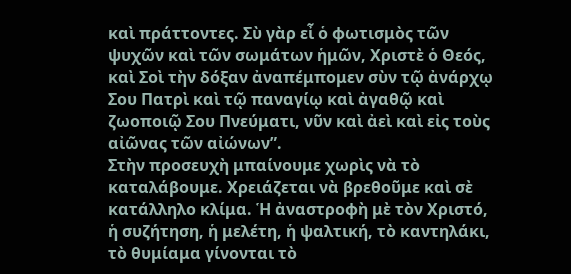καὶ πράττοντες. Σὺ γὰρ εἶ ὁ φωτισμὸς τῶν ψυχῶν καὶ τῶν σωμάτων ἡμῶν, Χριστὲ ὁ Θεός, καὶ Σοὶ τὴν δόξαν ἀναπέμπομεν σὺν τῷ ἀνάρχῳ Σου Πατρὶ καὶ τῷ παναγίῳ καὶ ἀγαθῷ καὶ ζωοποιῷ Σου Πνεύματι, νῦν καὶ ἀεὶ καὶ εἰς τοὺς αἰῶνας τῶν αἰώνων”.
Στὴν προσευχὴ μπαίνουμε χωρὶς νὰ τὸ καταλάβουμε. Χρειάζεται νὰ βρεθοῦμε καὶ σὲ κατάλληλο κλίμα. Ἡ ἀναστροφὴ μὲ τὸν Χριστό, ἡ συζήτηση, ἡ μελέτη, ἡ ψαλτική, τὸ καντηλάκι, τὸ θυμίαμα γίνονται τὸ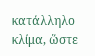κατάλληλο κλίμα, ὥστε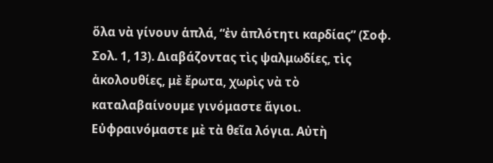ὅλα νὰ γίνουν ἁπλά, “ἐν ἀπλότητι καρδίας” (Σοφ. Σολ. 1, 13). Διαβάζοντας τὶς ψαλμωδίες, τὶς ἀκολουθίες, μὲ ἔρωτα, χωρὶς νὰ τὸ καταλαβαίνουμε γινόμαστε ἅγιοι. Εὐφραινόμαστε μὲ τὰ θεῖα λόγια. Αὐτὴ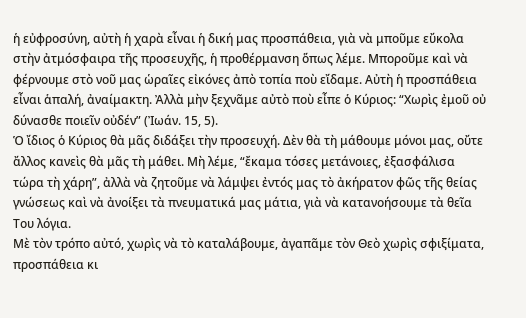ἡ εὐφροσύνη, αὐτὴ ἡ χαρὰ εἶναι ἡ δική μας προσπάθεια, γιὰ νὰ μποῦμε εὔκολα στὴν ἀτμόσφαιρα τῆς προσευχῆς, ἡ προθέρμανση ὅπως λέμε. Μποροῦμε καὶ νὰ φέρνουμε στὸ νοῦ μας ὡραῖες εἰκόνες ἀπὸ τοπία ποὺ εἴδαμε. Αὐτὴ ἡ προσπάθεια εἶναι ἁπαλή, ἀναίμακτη. Ἀλλὰ μὴν ξεχνᾶμε αὐτὸ ποὺ εἶπε ὁ Κύριος: “Χωρὶς ἐμοῦ οὐ δύνασθε ποιεῖν οὐδέν” (Ἰωάν. 15, 5).
Ὁ ἴδιος ὁ Κύριος θὰ μᾶς διδάξει τὴν προσευχή. Δὲν θὰ τὴ μάθουμε μόνοι μας, οὔτε ἄλλος κανεὶς θὰ μᾶς τὴ μάθει. Μὴ λέμε, “ἔκαμα τόσες μετάνοιες, ἐξασφάλισα τώρα τὴ χάρη”, ἀλλὰ νὰ ζητοῦμε νὰ λάμψει ἐντός μας τὸ ἀκήρατον φῶς τῆς θείας γνώσεως καὶ νὰ ἀνοίξει τὰ πνευματικά μας μάτια, γιὰ νὰ κατανοήσουμε τὰ θεῖα Του λόγια.
Μὲ τὸν τρόπο αὐτό, χωρὶς νὰ τὸ καταλάβουμε, ἀγαπᾶμε τὸν Θεὸ χωρὶς σφιξίματα, προσπάθεια κι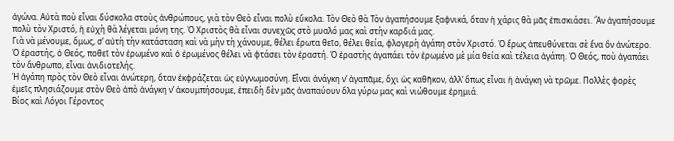ἀγώνα. Αὐτὰ ποὺ εἶναι δύσκολα στοὺς ἀνθρώπους, γιὰ τὸν Θεὸ εἶναι πολὺ εὔκολα. Τὸν Θεὸ θὰ Τὸν ἀγαπήσουμε ξαφνικά, ὅταν ἡ χάρις θὰ μᾶς ἐπισκιάσει. Ἂν ἀγαπήσουμε πολὺ τὸν Χριστό, ἡ εὐχὴ θὰ λέγεται μόνη της. Ὁ Χριστὸς θὰ εἶναι συνεχῶς στὸ μυαλό μας καὶ στὴν καρδιά μας.
Γιὰ νὰ μένουμε, ὅμως, σ’ αὐτὴ τὴν κατάσταση καὶ νὰ μὴν τὴ χάνουμε, θέλει ἔρωτα θεῖο, θέλει θεία, φλογερὴ ἀγάπη στὸν Χριστό. Ὁ ἔρως ἀπευθύνεται σὲ ἕνα ὂν ἀνώτερο. Ὁ ἐραστής, ὁ Θεός, ποθεῖ τὸν ἐρωμένο καὶ ὁ ἐρωμένος θέλει νὰ φτάσει τὸν ἐραστή. Ὁ ἐραστὴς ἀγαπάει τὸν ἐρωμένο μὲ μία θεία καὶ τέλεια ἀγάπη. Ὁ Θεός, ποὺ ἀγαπάει τὸν ἄνθρωπο, εἶναι ἀνιδιοτελής.
Ἡ ἀγάπη πρὸς τὸν Θεὸ εἶναι ἀνώτερη, ὅταν ἐκφράζεται ὡς εὐγνωμοσύνη. Εἶναι ἀνάγκη ν’ ἀγαπᾶμε, ὄχι ὡς καθῆκον, ἀλλ’ ὅπως εἶναι ἡ ἀνάγκη νὰ τρῶμε. Πολλὲς φορὲς ἐμεῖς πλησιάζουμε στὸν Θεὸ ἀπὸ ἀνάγκη ν’ ἀκουμπήσουμε, ἐπειδὴ δὲν μᾶς ἀναπαύουν ὅλα γύρω μας καὶ νιώθουμε ἐρημιά.
Βίος καὶ Λόγοι Γέροντος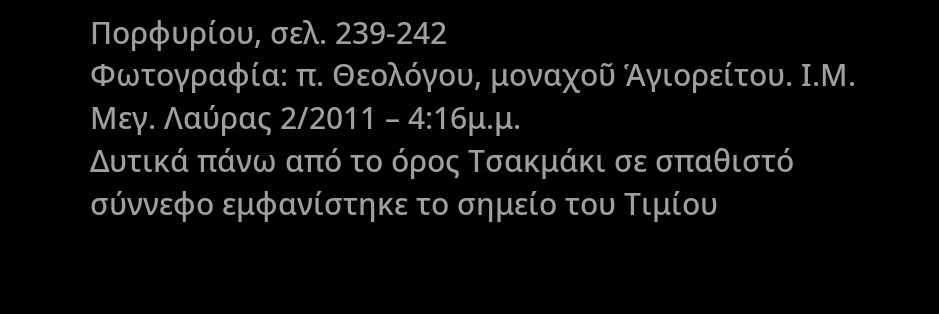Πορφυρίου, σελ. 239-242
Φωτογραφία: π. Θεολόγου, μοναχοῦ Ἁγιορείτου. Ι.Μ. Μεγ. Λαύρας 2/2011 – 4:16μ.μ.
Δυτικά πάνω από το όρος Τσακμάκι σε σπαθιστό σύννεφο εμφανίστηκε το σημείο του Τιμίου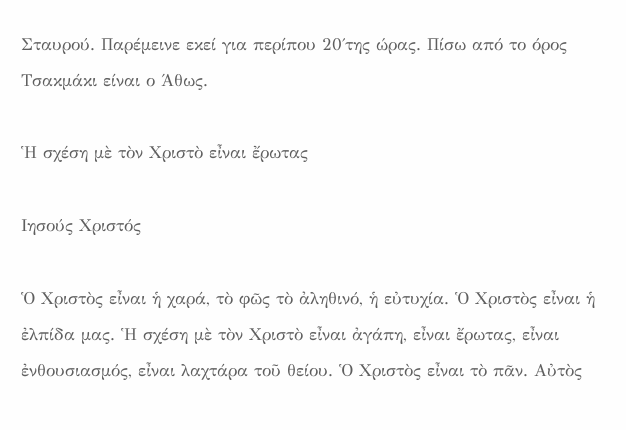Σταυρού. Παρέμεινε εκεί για περίπου 20΄της ώρας. Πίσω από το όρος Τσακμάκι είναι ο Άθως.

Ἡ σχέση μὲ τὸν Χριστὸ εἶναι ἔρωτας

Ιησούς Χριστός

Ὁ Χριστὸς εἶναι ἡ χαρά, τὸ φῶς τὸ ἀληθινό, ἡ εὐτυχία. Ὁ Χριστὸς εἶναι ἡ ἐλπίδα μας. Ἡ σχέση μὲ τὸν Χριστὸ εἶναι ἀγάπη, εἶναι ἔρωτας, εἶναι ἐνθουσιασμός, εἶναι λαχτάρα τοῦ θείου. Ὁ Χριστὸς εἶναι τὸ πᾶν. Αὐτὸς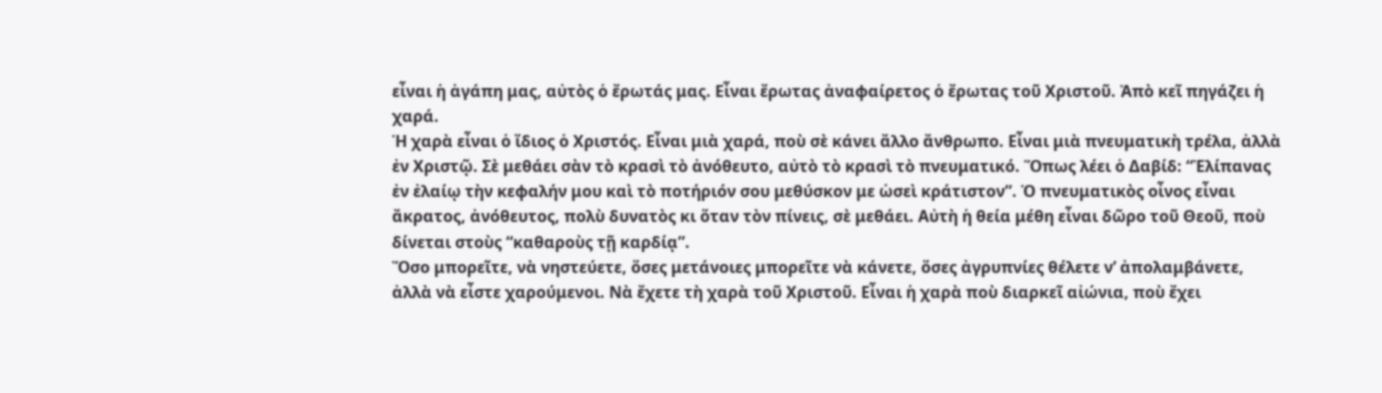εἶναι ἡ ἀγάπη μας, αὐτὸς ὁ ἔρωτάς μας. Εἶναι ἔρωτας ἀναφαίρετος ὁ ἔρωτας τοῦ Χριστοῦ. Ἀπὸ κεῖ πηγάζει ἡ χαρά.
Ἡ χαρὰ εἶναι ὁ ἴδιος ὁ Χριστός. Εἶναι μιὰ χαρά, ποὺ σὲ κάνει ἄλλο ἄνθρωπο. Εἶναι μιὰ πνευματικὴ τρέλα, ἀλλὰ ἐν Χριστῷ. Σὲ μεθάει σὰν τὸ κρασὶ τὸ ἀνόθευτο, αὐτὸ τὸ κρασὶ τὸ πνευματικό. Ὅπως λέει ὁ Δαβίδ: “Ἐλίπανας ἐν ἐλαίῳ τὴν κεφαλήν μου καὶ τὸ ποτήριόν σου μεθύσκον με ὡσεὶ κράτιστον”. Ὁ πνευματικὸς οἶνος εἶναι ἄκρατος, ἀνόθευτος, πολὺ δυνατὸς κι ὅταν τὸν πίνεις, σὲ μεθάει. Αὐτὴ ἡ θεία μέθη εἶναι δῶρο τοῦ Θεοῦ, ποὺ δίνεται στοὺς “καθαροὺς τῇ καρδίᾳ”.
Ὅσο μπορεῖτε, νὰ νηστεύετε, ὅσες μετάνοιες μπορεῖτε νὰ κάνετε, ὅσες ἀγρυπνίες θέλετε ν’ ἀπολαμβάνετε, ἀλλὰ νὰ εἶστε χαρούμενοι. Νὰ ἔχετε τὴ χαρὰ τοῦ Χριστοῦ. Εἶναι ἡ χαρὰ ποὺ διαρκεῖ αἰώνια, ποὺ ἔχει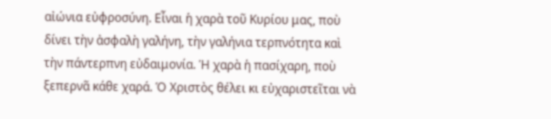αἰώνια εὐφροσύνη. Εἶναι ἡ χαρὰ τοῦ Κυρίου μας, ποὺ δίνει τὴν ἀσφαλὴ γαλήνη, τὴν γαλήνια τερπνότητα καὶ τὴν πάντερπνη εὐδαιμονία. Ἡ χαρὰ ἡ πασίχαρη, ποὺ ξεπερνᾶ κάθε χαρά. Ὁ Χριστὸς θέλει κι εὐχαριστεῖται νὰ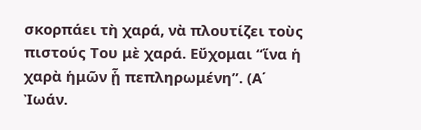σκορπάει τὴ χαρά, νὰ πλουτίζει τοὺς πιστούς Του μὲ χαρά. Εὔχομαι “ἵνα ἡ χαρὰ ἡμῶν ᾗ πεπληρωμένη”. (Α΄ Ἰωάν.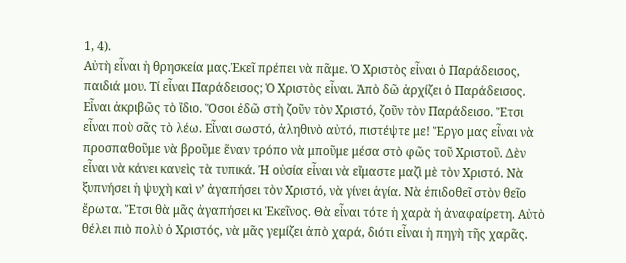1, 4).
Αὐτὴ εἶναι ἡ θρησκεία μας.Ἐκεῖ πρέπει νὰ πᾶμε. Ὁ Χριστὸς εἶναι ὁ Παράδεισος, παιδιά μου. Τί εἶναι Παράδεισος; Ὁ Χριστὸς εἶναι. Ἀπὸ δῶ ἀρχίζει ὁ Παράδεισος. Εἶναι ἀκριβῶς τὸ ἴδιο. Ὅσοι ἐδῶ στὴ ζοῦν τὸν Χριστό, ζοῦν τὸν Παράδεισο. Ἔτσι εἶναι ποὺ σᾶς τὸ λέω. Εἶναι σωστό, ἀληθινὸ αὐτό, πιστέψτε με! Ἔργο μας εἶναι νὰ προσπαθοῦμε νὰ βροῦμε ἕναν τρόπο νὰ μποῦμε μέσα στὸ φῶς τοῦ Χριστοῦ. Δὲν εἶναι νὰ κάνει κανεὶς τὰ τυπικά. Ἡ οὐσία εἶναι νὰ εἴμαστε μαζὶ μὲ τὸν Χριστό. Νὰ ξυπνήσει ἡ ψυχὴ καὶ ν’ ἀγαπήσει τὸν Χριστό, νὰ γίνει ἁγία. Νὰ ἐπιδοθεῖ στὸν θεῖο ἔρωτα. Ἔτσι θὰ μᾶς ἀγαπήσει κι Ἐκεῖνος. Θὰ εἶναι τότε ἡ χαρὰ ἡ ἀναφαίρετη. Αὐτὸ θέλει πιὸ πολὺ ὁ Χριστός, νὰ μᾶς γεμίζει ἀπὸ χαρά, διότι εἶναι ἡ πηγὴ τῆς χαρᾶς.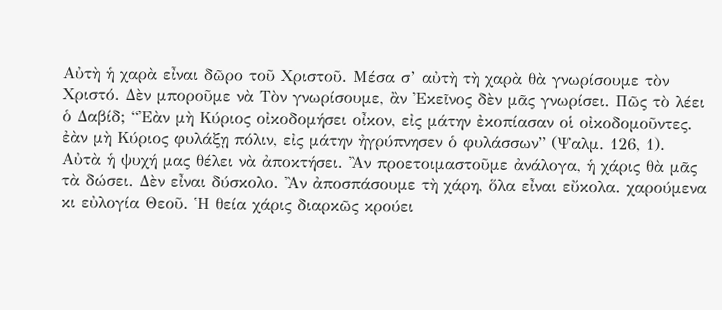Αὐτὴ ἡ χαρὰ εἶναι δῶρο τοῦ Χριστοῦ. Μέσα σ’ αὐτὴ τὴ χαρὰ θὰ γνωρίσουμε τὸν Χριστό. Δὲν μποροῦμε νὰ Τὸν γνωρίσουμε, ἂν Ἐκεῖνος δὲν μᾶς γνωρίσει. Πῶς τὸ λέει ὁ Δαβίδ; “Ἐὰν μὴ Κύριος οἰκοδομήσει οἶκον, εἰς μάτην ἐκοπίασαν οἱ οἰκοδομοῦντες. ἐὰν μὴ Κύριος φυλάξῃ πόλιν, εἰς μάτην ἠγρύπνησεν ὁ φυλάσσων” (Ψαλμ. 126, 1).
Αὐτὰ ἡ ψυχή μας θέλει νὰ ἀποκτήσει. Ἂν προετοιμαστοῦμε ἀνάλογα, ἡ χάρις θὰ μᾶς τὰ δώσει. Δὲν εἶναι δύσκολο. Ἂν ἀποσπάσουμε τὴ χάρη, ὅλα εἶναι εὔκολα. χαρούμενα κι εὐλογία Θεοῦ. Ἡ θεία χάρις διαρκῶς κρούει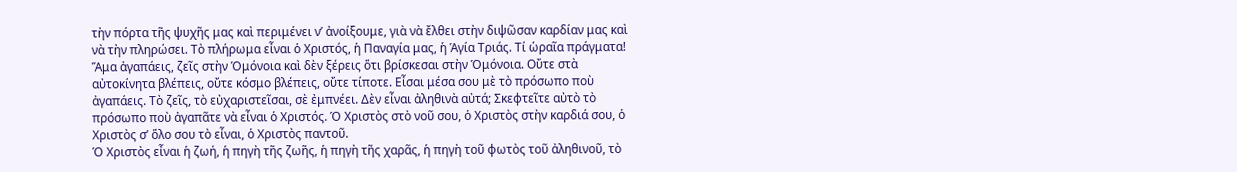τὴν πόρτα τῆς ψυχῆς μας καὶ περιμένει ν’ ἀνοίξουμε, γιὰ νὰ ἔλθει στὴν διψῶσαν καρδίαν μας καὶ νὰ τὴν πληρώσει. Τὸ πλήρωμα εἶναι ὁ Χριστός, ἡ Παναγία μας, ἡ Ἁγία Τριάς. Τί ὡραῖα πράγματα!
Ἅμα ἀγαπάεις, ζεῖς στὴν Ὁμόνοια καὶ δὲν ξέρεις ὅτι βρίσκεσαι στὴν Ὁμόνοια. Οὔτε στὰ αὐτοκίνητα βλέπεις, οὔτε κόσμο βλέπεις, οὔτε τίποτε. Εἶσαι μέσα σου μὲ τὸ πρόσωπο ποὺ ἀγαπάεις. Τὸ ζεῖς, τὸ εὐχαριστεῖσαι, σὲ ἐμπνέει. Δὲν εἶναι ἀληθινὰ αὐτά; Σκεφτεῖτε αὐτὸ τὸ πρόσωπο ποὺ ἀγαπᾶτε νὰ εἶναι ὁ Χριστός. Ὁ Χριστὸς στὸ νοῦ σου, ὁ Χριστὸς στὴν καρδιά σου, ὁ Χριστὸς σ’ ὅλο σου τὸ εἶναι, ὁ Χριστὸς παντοῦ.
Ὁ Χριστὸς εἶναι ἡ ζωή, ἡ πηγὴ τῆς ζωῆς, ἡ πηγὴ τῆς χαρᾶς, ἡ πηγὴ τοῦ φωτὸς τοῦ ἀληθινοῦ, τὸ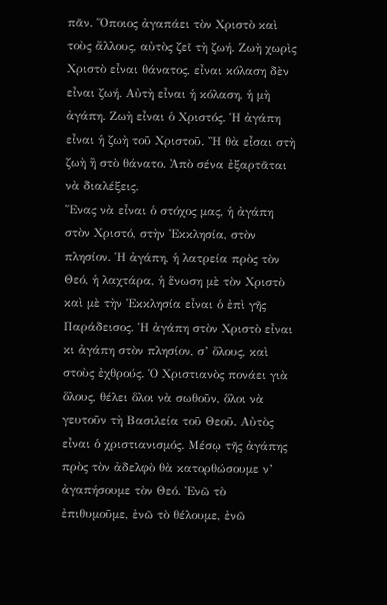πᾶν. Ὅποιος ἀγαπάει τὸν Χριστὸ καὶ τοὺς ἄλλους, αὐτὸς ζεῖ τὴ ζωή. Ζωὴ χωρὶς Χριστὸ εἶναι θάνατος, εἶναι κόλαση δὲν εἶναι ζωή. Αὐτὴ εἶναι ἡ κόλαση, ἡ μὴ ἀγάπη. Ζωὴ εἶναι ὁ Χριστός. Ἡ ἀγάπη εἶναι ἡ ζωὴ τοῦ Χριστοῦ. Ἢ θὰ εἶσαι στὴ ζωὴ ἢ στὸ θάνατο. Ἀπὸ σένα ἐξαρτᾶται νὰ διαλέξεις.
Ἕνας νὰ εἶναι ὁ στόχος μας, ἡ ἀγάπη στὸν Χριστό, στὴν Ἐκκλησία, στὸν πλησίον. Ἡ ἀγάπη, ἡ λατρεία πρὸς τὸν Θεό, ἡ λαχτάρα, ἡ ἕνωση μὲ τὸν Χριστὸ καὶ μὲ τὴν Ἐκκλησία εἶναι ὁ ἐπὶ γῆς Παράδεισος. Ἡ ἀγάπη στὸν Χριστὸ εἶναι κι ἀγάπη στὸν πλησίον, σ’ ὅλους, καὶ στοὺς ἐχθρούς. Ὁ Χριστιανὸς πονάει γιὰ ὅλους, θέλει ὅλοι νὰ σωθοῦν, ὅλοι νὰ γευτοῦν τὴ Βασιλεία τοῦ Θεοῦ. Αὐτὸς εἶναι ὁ χριστιανισμός. Μέσῳ τῆς ἀγάπης πρὸς τὸν ἀδελφὸ θὰ κατορθώσουμε ν’ ἀγαπήσουμε τὸν Θεό. Ἐνῶ τὸ ἐπιθυμοῦμε, ἐνῶ τὸ θέλουμε, ἐνῶ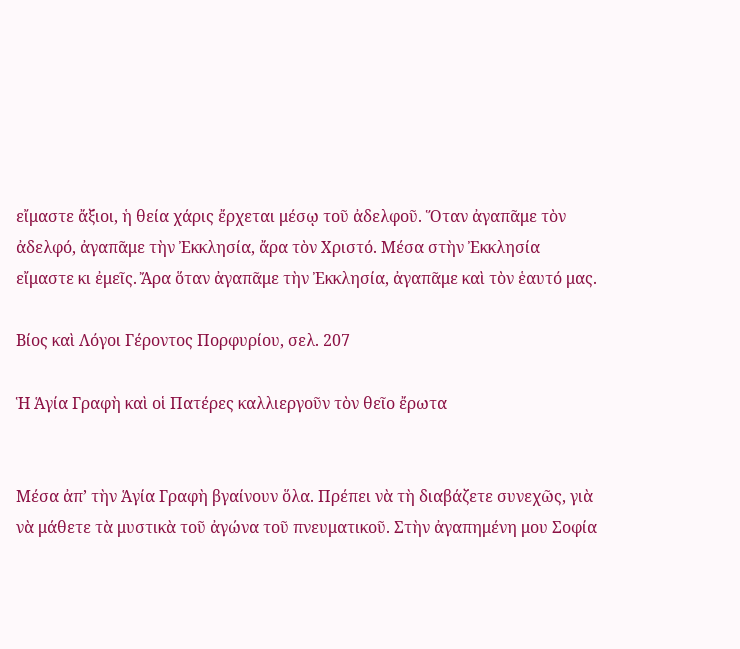εἴμαστε ἄξιοι, ἡ θεία χάρις ἔρχεται μέσῳ τοῦ ἀδελφοῦ. Ὅταν ἀγαπᾶμε τὸν ἀδελφό, ἀγαπᾶμε τὴν Ἐκκλησία, ἄρα τὸν Χριστό. Μέσα στὴν Ἐκκλησία εἴμαστε κι ἐμεῖς. Ἄρα ὅταν ἀγαπᾶμε τὴν Ἐκκλησία, ἀγαπᾶμε καὶ τὸν ἑαυτό μας.

Βίος καὶ Λόγοι Γέροντος Πορφυρίου, σελ. 207

Ἡ Ἁγία Γραφὴ καὶ οἱ Πατέρες καλλιεργοῦν τὸν θεῖο ἔρωτα


Μέσα ἀπ’ τὴν Ἁγία Γραφὴ βγαίνουν ὅλα. Πρέπει νὰ τὴ διαβάζετε συνεχῶς, γιὰ νὰ μάθετε τὰ μυστικὰ τοῦ ἀγώνα τοῦ πνευματικοῦ. Στὴν ἀγαπημένη μου Σοφία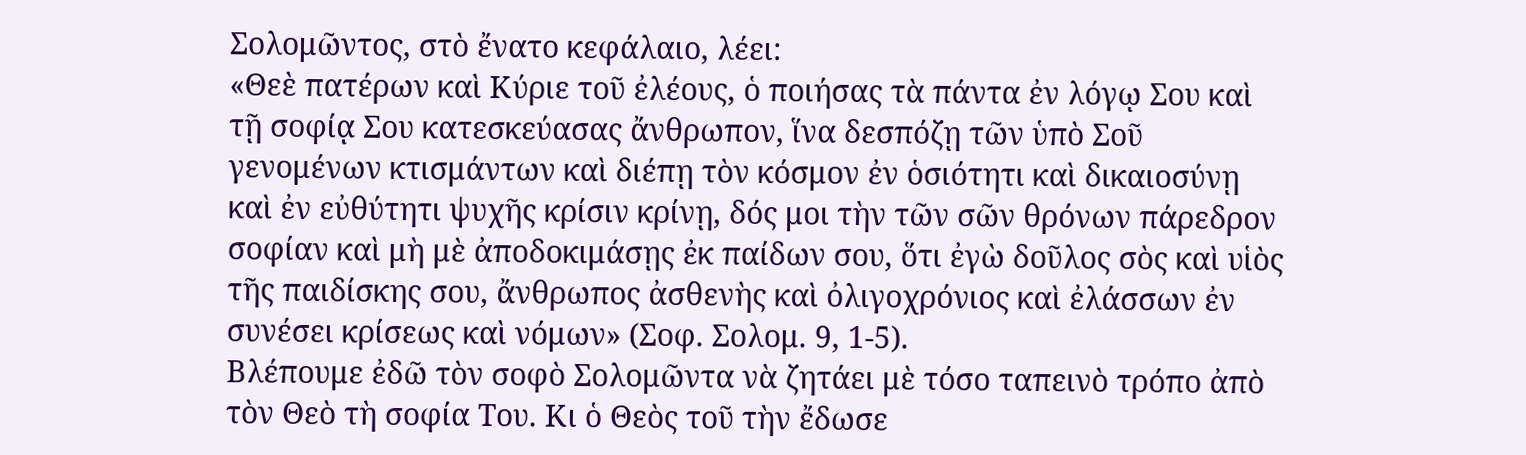Σολομῶντος, στὸ ἔνατο κεφάλαιο, λέει:
«Θεὲ πατέρων καὶ Κύριε τοῦ ἐλέους, ὁ ποιήσας τὰ πάντα ἐν λόγῳ Σου καὶ τῇ σοφίᾳ Σου κατεσκεύασας ἄνθρωπον, ἵνα δεσπόζῃ τῶν ὑπὸ Σοῦ γενομένων κτισμάντων καὶ διέπῃ τὸν κόσμον ἐν ὁσιότητι καὶ δικαιοσύνῃ καὶ ἐν εὐθύτητι ψυχῆς κρίσιν κρίνῃ, δός μοι τὴν τῶν σῶν θρόνων πάρεδρον σοφίαν καὶ μὴ μὲ ἀποδοκιμάσῃς ἐκ παίδων σου, ὅτι ἐγὼ δοῦλος σὸς καὶ υἱὸς τῆς παιδίσκης σου, ἄνθρωπος ἀσθενὴς καὶ ὀλιγοχρόνιος καὶ ἐλάσσων ἐν συνέσει κρίσεως καὶ νόμων» (Σοφ. Σολομ. 9, 1-5).
Βλέπουμε ἐδῶ τὸν σοφὸ Σολομῶντα νὰ ζητάει μὲ τόσο ταπεινὸ τρόπο ἀπὸ τὸν Θεὸ τὴ σοφία Του. Κι ὁ Θεὸς τοῦ τὴν ἔδωσε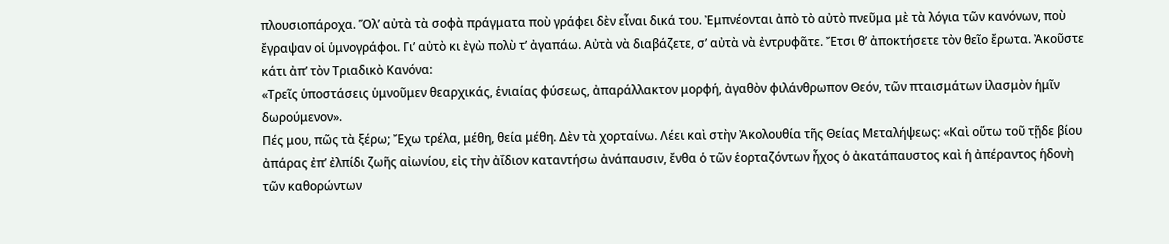πλουσιοπάροχα. Ὅλ’ αὐτὰ τὰ σοφὰ πράγματα ποὺ γράφει δὲν εἶναι δικά του. Ἐμπνέονται ἀπὸ τὸ αὐτὸ πνεῦμα μὲ τὰ λόγια τῶν κανόνων, ποὺ ἔγραψαν οἱ ὑμνογράφοι. Γι’ αὐτὸ κι ἐγὼ πολὺ τ’ ἀγαπάω. Αὐτὰ νὰ διαβάζετε, σ’ αὐτὰ νὰ ἐντρυφᾶτε. Ἔτσι θ’ ἀποκτήσετε τὸν θεῖο ἔρωτα. Ἀκοῦστε κάτι ἀπ’ τὸν Τριαδικὸ Κανόνα:
«Τρεῖς ὑποστάσεις ὑμνοῦμεν θεαρχικάς, ἑνιαίας φύσεως, ἀπαράλλακτον μορφή, ἀγαθὸν φιλάνθρωπον Θεόν, τῶν πταισμάτων ἱλασμὸν ἡμῖν δωρούμενον».
Πές μου, πῶς τὰ ξέρω; Ἔχω τρέλα, μέθη, θεία μέθη. Δὲν τὰ χορταίνω. Λέει καὶ στὴν Ἀκολουθία τῆς Θείας Μεταλήψεως: «Καὶ οὕτω τοῦ τῇδε βίου ἀπάρας ἐπ’ ἐλπίδι ζωῆς αἰωνίου, εἰς τὴν ἀΐδιον καταντήσω ἀνάπαυσιν, ἔνθα ὁ τῶν ἑορταζόντων ἦχος ὁ ἀκατάπαυστος καὶ ἡ ἀπέραντος ἡδονὴ τῶν καθορώντων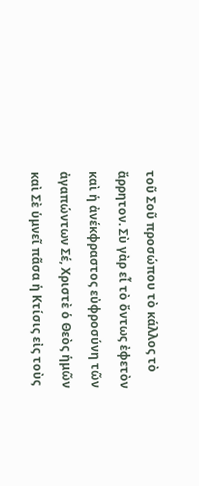τοῦ Σοῦ προσώπου τὸ κάλλος τὸ ἄρρητον. Σὺ γὰρ εἶ τὸ ὄντως ἐφετὸν καὶ ἡ ἀνέκφραστος εὐφροσύνη τῶν ἀγαπώντων Σέ, Χριστὲ ὁ Θεὸς ἡμῶν καὶ Σὲ ὑμνεῖ πᾶσα ἡ Κτίσις εἰς τοὺς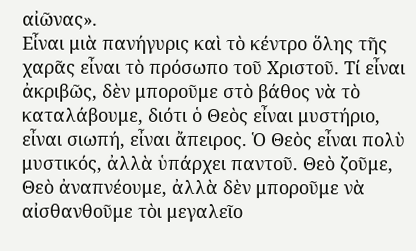αἰῶνας».
Εἶναι μιὰ πανήγυρις καὶ τὸ κέντρο ὅλης τῆς χαρᾶς εἶναι τὸ πρόσωπο τοῦ Χριστοῦ. Τί εἶναι ἀκριβῶς, δὲν μποροῦμε στὸ βάθος νὰ τὸ καταλάβουμε, διότι ὁ Θεὸς εἶναι μυστήριο, εἶναι σιωπή, εἶναι ἄπειρος. Ὁ Θεὸς εἶναι πολὺ μυστικός, ἀλλὰ ὑπάρχει παντοῦ. Θεὸ ζοῦμε, Θεὸ ἀναπνέουμε, ἀλλὰ δὲν μποροῦμε νὰ αἰσθανθοῦμε τὸι μεγαλεῖο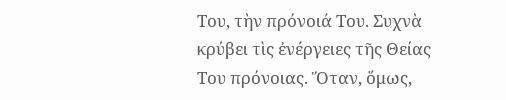Του, τὴν πρόνοιά Του. Συχνὰ κρύβει τὶς ἐνέργειες τῆς Θείας Του πρόνοιας. Ὅταν, ὅμως,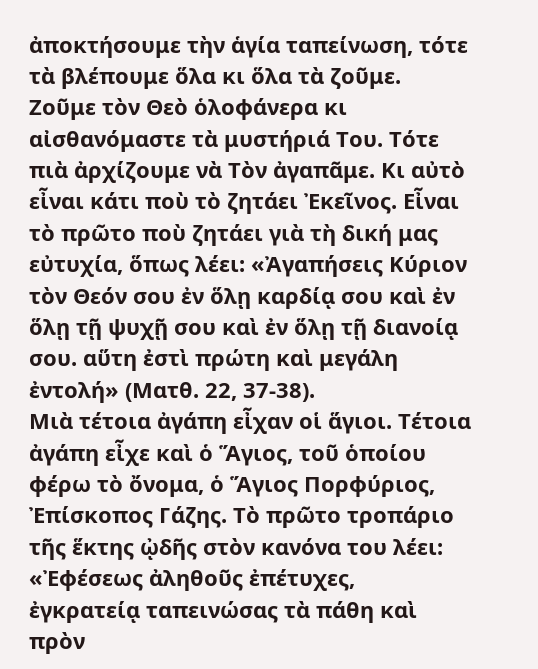ἀποκτήσουμε τὴν ἁγία ταπείνωση, τότε τὰ βλέπουμε ὅλα κι ὅλα τὰ ζοῦμε. Ζοῦμε τὸν Θεὸ ὁλοφάνερα κι αἰσθανόμαστε τὰ μυστήριά Του. Τότε πιὰ ἀρχίζουμε νὰ Τὸν ἀγαπᾶμε. Κι αὐτὸ εἶναι κάτι ποὺ τὸ ζητάει Ἐκεῖνος. Εἶναι τὸ πρῶτο ποὺ ζητάει γιὰ τὴ δική μας εὐτυχία, ὅπως λέει: «Ἀγαπήσεις Κύριον τὸν Θεόν σου ἐν ὅλῃ καρδίᾳ σου καὶ ἐν ὅλῃ τῇ ψυχῇ σου καὶ ἐν ὅλῃ τῇ διανοίᾳ σου. αὕτη ἐστὶ πρώτη καὶ μεγάλη ἐντολή» (Ματθ. 22, 37-38).
Μιὰ τέτοια ἀγάπη εἶχαν οἱ ἅγιοι. Τέτοια ἀγάπη εἶχε καὶ ὁ Ἅγιος, τοῦ ὁποίου φέρω τὸ ὄνομα, ὁ Ἅγιος Πορφύριος, Ἐπίσκοπος Γάζης. Τὸ πρῶτο τροπάριο τῆς ἕκτης ᾠδῆς στὸν κανόνα του λέει:
«Ἐφέσεως ἀληθοῦς ἐπέτυχες, ἐγκρατείᾳ ταπεινώσας τὰ πάθη καὶ πρὸν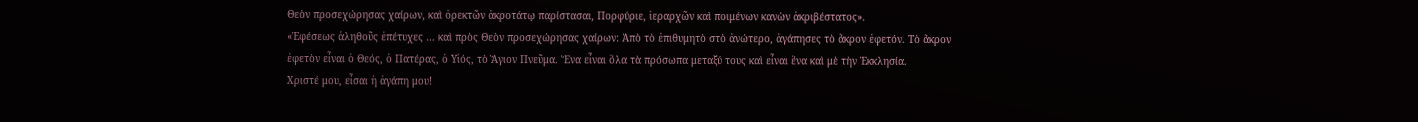Θεὸν προσεχώρησας χαίρων, καὶ ὀρεκτῶν ἀκροτάτῳ παρίστασαι, Πορφύριε, ἱεραρχῶν καὶ ποιμένων κανὼν ἀκριβέστατος».
«Ἐφέσεως ἀληθοῦς ἐπέτυχες … καὶ πρὸς Θεὸν προσεχώρησας χαίρων: Ἀπὸ τὸ ἐπιθυμητὸ στὸ ἀνώτερο, ἀγάπησες τὸ ἄκρον ἐφετόν. Τὸ ἄκρον ἐφετὸν εἶναι ὁ Θεός, ὁ Πατέρας, ὁ Υἱός, τὸ Ἅγιον Πνεῦμα. Ἕνα εἶναι ὅλα τὰ πρόσωπα μεταξύ τους καὶ εἶναι ἕνα καὶ μὲ τὴν Ἐκκλησία.
Χριστέ μου, εἶσαι ἡ ἀγάπη μου!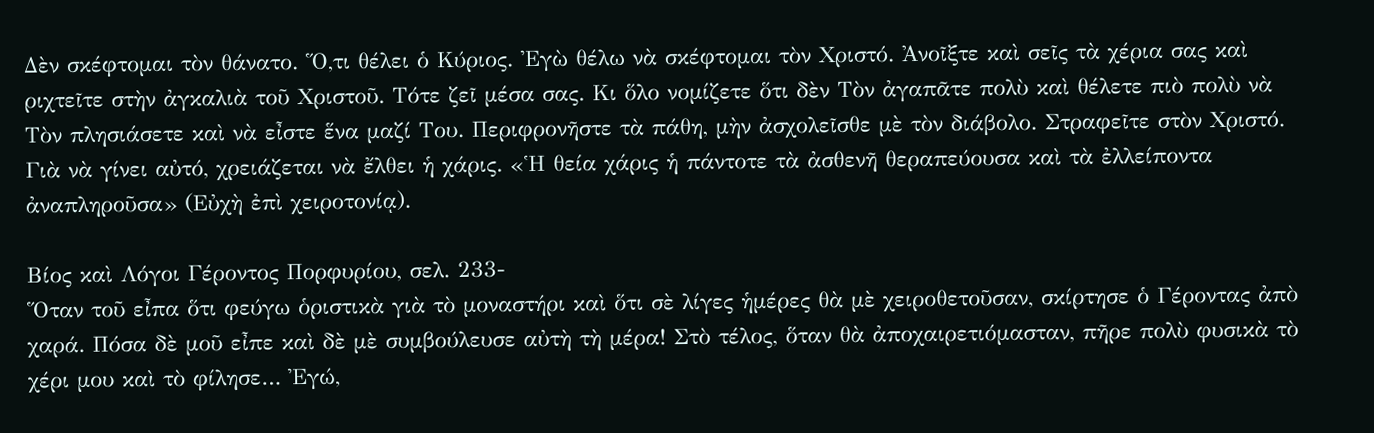Δὲν σκέφτομαι τὸν θάνατο. Ὅ,τι θέλει ὁ Κύριος. Ἐγὼ θέλω νὰ σκέφτομαι τὸν Χριστό. Ἀνοῖξτε καὶ σεῖς τὰ χέρια σας καὶ ριχτεῖτε στὴν ἀγκαλιὰ τοῦ Χριστοῦ. Τότε ζεῖ μέσα σας. Κι ὅλο νομίζετε ὅτι δὲν Τὸν ἀγαπᾶτε πολὺ καὶ θέλετε πιὸ πολὺ νὰ Τὸν πλησιάσετε καὶ νὰ εἶστε ἕνα μαζί Του. Περιφρονῆστε τὰ πάθη, μὴν ἀσχολεῖσθε μὲ τὸν διάβολο. Στραφεῖτε στὸν Χριστό. Γιὰ νὰ γίνει αὐτό, χρειάζεται νὰ ἔλθει ἡ χάρις. «Ἡ θεία χάρις ἡ πάντοτε τὰ ἀσθενῆ θεραπεύουσα καὶ τὰ ἐλλείποντα ἀναπληροῦσα» (Εὐχὴ ἐπὶ χειροτονίᾳ).

Βίος καὶ Λόγοι Γέροντος Πορφυρίου, σελ. 233-
Ὅταν τοῦ εἶπα ὅτι φεύγω ὁριστικὰ γιὰ τὸ μοναστήρι καὶ ὅτι σὲ λίγες ἡμέρες θὰ μὲ χειροθετοῦσαν, σκίρτησε ὁ Γέροντας ἀπὸ χαρά. Πόσα δὲ μοῦ εἶπε καὶ δὲ μὲ συμβούλευσε αὐτὴ τὴ μέρα! Στὸ τέλος, ὅταν θὰ ἀποχαιρετιόμασταν, πῆρε πολὺ φυσικὰ τὸ χέρι μου καὶ τὸ φίλησε… Ἐγώ,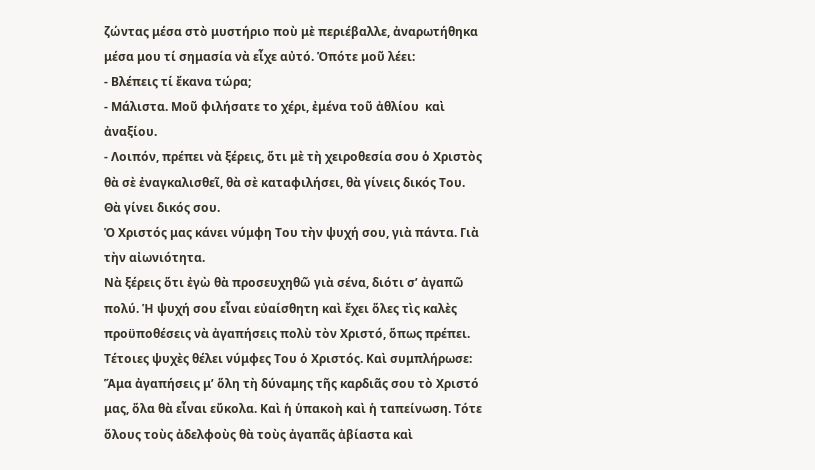ζώντας μέσα στὸ μυστήριο ποὺ μὲ περιέβαλλε, ἀναρωτήθηκα μέσα μου τί σημασία νὰ εἶχε αὐτό. Ὁπότε μοῦ λέει:
- Βλέπεις τί ἔκανα τώρα;
- Μάλιστα. Μοῦ φιλήσατε το χέρι, ἐμένα τοῦ ἀθλίου  καὶ ἀναξίου.
- Λοιπόν, πρέπει νὰ ξέρεις, ὅτι μὲ τὴ χειροθεσία σου ὁ Χριστὸς θὰ σὲ ἐναγκαλισθεῖ, θὰ σὲ καταφιλήσει, θὰ γίνεις δικός Του. Θὰ γίνει δικός σου.
Ὁ Χριστός μας κάνει νύμφη Του τὴν ψυχή σου, γιὰ πάντα. Γιὰ τὴν αἰωνιότητα.
Νὰ ξέρεις ὅτι ἐγὼ θὰ προσευχηθῶ γιὰ σένα, διότι σ’ ἀγαπῶ πολύ. Ἡ ψυχή σου εἶναι εὐαίσθητη καὶ ἔχει ὅλες τὶς καλὲς προϋποθέσεις νὰ ἀγαπήσεις πολὺ τὸν Χριστό, ὅπως πρέπει.
Τέτοιες ψυχὲς θέλει νύμφες Του ὁ Χριστός. Καὶ συμπλήρωσε:
Ἅμα ἀγαπήσεις μ’ ὅλη τὴ δύναμης τῆς καρδιᾶς σου τὸ Χριστό μας, ὅλα θὰ εἶναι εὔκολα. Καὶ ἡ ὑπακοὴ καὶ ἡ ταπείνωση. Τότε ὅλους τοὺς ἀδελφοὺς θὰ τοὺς ἀγαπᾶς ἀβίαστα καὶ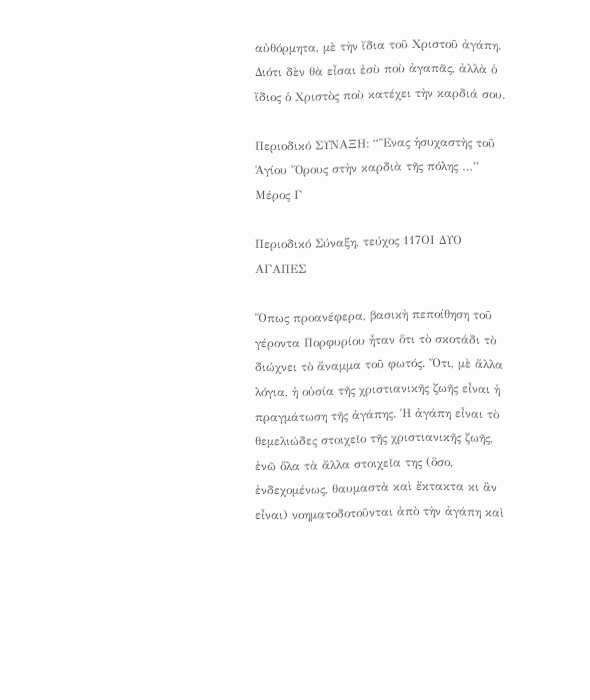αὐθόρμητα, μὲ τὴν ἴδια τοῦ Χριστοῦ ἀγάπη. Διότι δὲν θὰ εἶσαι ἐσὺ ποὺ ἀγαπᾶς, ἀλλὰ ὁ ἴδιος ὁ Χριστὸς ποὺ κατέχει τὴν καρδιά σου.

Περιοδικό ΣΥΝΑΞΗ: “Ἕνας ἡσυχαστὴς τοῦ Ἁγίου Ὄρους στὴν καρδιὰ τῆς πόλης …” Μέρος Γ

Περιοδικό Σύναξη, τεύχος 117ΟΙ ΔΥΟ ΑΓΑΠΕΣ

Ὅπως προανέφερα, βασικὴ πεποίθηση τοῦ γέροντα Πορφυρίου ἦταν ὅτι τὸ σκοτάδι τὸ διώχνει τὸ ἄναμμα τοῦ φωτός. Ὅτι, μὲ ἄλλα λόγια, ἡ οὐσία τῆς χριστιανικῆς ζωῆς εἶναι ἡ πραγμάτωση τῆς ἀγάπης. Ἡ ἀγάπη εἶναι τὸ θεμελιώδες στοιχεῖο τῆς χριστιανικῆς ζωῆς, ἐνῶ ὅλα τὰ ἄλλα στοιχεῖα της (ὅσο, ἐνδεχομένως, θαυμαστὰ καὶ ἔκτακτα κι ἂν εἶναι) νοηματοδοτοῦνται ἀπὸ τὴν ἀγάπη καὶ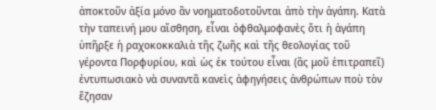ἀποκτοῦν ἀξία μόνο ἂν νοηματοδοτοῦνται ἀπὸ τὴν ἀγάπη. Κατὰ τὴν ταπεινή μου αἴσθηση, εἶναι ὀφθαλμοφανὲς ὅτι ἡ ἀγάπη ὑπῆρξε ἡ ραχοκοκκαλιὰ τῆς ζωῆς καὶ τῆς θεολογίας τοῦ γέροντα Πορφυρίου, καὶ ὡς ἐκ τούτου εἶναι (ἂς μοῦ ἐπιτραπεῖ) ἐντυπωσιακὸ νὰ συναντᾶ κανεὶς ἀφηγήσεις ἀνθρώπων ποὺ τὸν ἔζησαν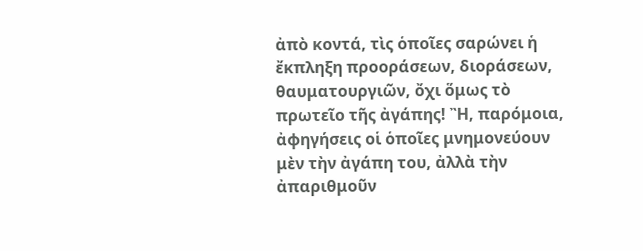ἀπὸ κοντά, τὶς ὁποῖες σαρώνει ἡ ἔκπληξη προοράσεων, διοράσεων, θαυματουργιῶν, ὄχι ὅμως τὸ πρωτεῖο τῆς ἀγάπης! Ἢ, παρόμοια, ἀφηγήσεις οἱ ὁποῖες μνημονεύουν μὲν τὴν ἀγάπη του, ἀλλὰ τὴν ἀπαριθμοῦν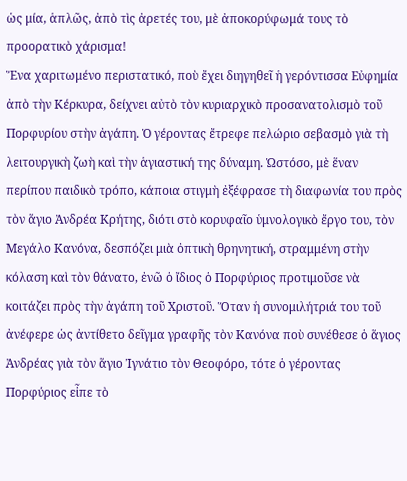ὡς μία, ἁπλῶς, ἀπὸ τὶς ἀρετές του, μὲ ἀποκορύφωμά τους τὸ προορατικὸ χάρισμα!
Ἕνα χαριτωμένο περιστατικό, ποὺ ἔχει διηγηθεῖ ἡ γερόντισσα Εὐφημία ἀπὸ τὴν Κέρκυρα, δείχνει αὐτὸ τὸν κυριαρχικὸ προσανατολισμὸ τοῦ Πορφυρίου στὴν ἀγάπη. Ὁ γέροντας ἔτρεφε πελώριο σεβασμὸ γιὰ τὴ λειτουργικὴ ζωὴ καὶ τὴν ἁγιαστική της δύναμη. Ὡστόσο, μὲ ἕναν περίπου παιδικὸ τρόπο, κάποια στιγμὴ ἐξέφρασε τὴ διαφωνία του πρὸς τὸν ἅγιο Ἀνδρέα Κρήτης, διότι στὸ κορυφαῖο ὑμνολογικὸ ἔργο του, τὸν Μεγάλο Κανόνα, δεσπόζει μιὰ ὀπτικὴ θρηνητική, στραμμένη στὴν κόλαση καὶ τὸν θάνατο, ἐνῶ ὁ ἴδιος ὁ Πορφύριος προτιμοῦσε νὰ κοιτάζει πρὸς τὴν ἀγάπη τοῦ Χριστοῦ. Ὅταν ἡ συνομιλήτριά του τοῦ ἀνέφερε ὡς ἀντίθετο δεῖγμα γραφῆς τὸν Κανόνα ποὺ συνέθεσε ὁ ἅγιος Ἀνδρέας γιὰ τὸν ἅγιο Ἰγνάτιο τὸν Θεοφόρο, τότε ὁ γέροντας Πορφύριος εἶπε τὸ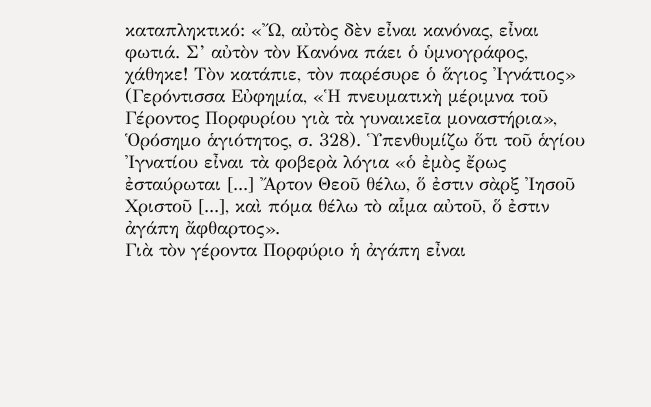καταπληκτικό: «Ὤ, αὐτὸς δὲν εἶναι κανόνας, εἶναι φωτιά. Σ’ αὐτὸν τὸν Κανόνα πάει ὁ ὑμνογράφος, χάθηκε! Τὸν κατάπιε, τὸν παρέσυρε ὁ ἅγιος Ἰγνάτιος» (Γερόντισσα Εὐφημία, «Ἡ πνευματικὴ μέριμνα τοῦ Γέροντος Πορφυρίου γιὰ τὰ γυναικεῖα μοναστήρια», Ὁρόσημο ἁγιότητος, σ. 328). Ὑπενθυμίζω ὅτι τοῦ ἁγίου Ἰγνατίου εἶναι τὰ φοβερὰ λόγια «ὁ ἐμὸς ἔρως ἐσταύρωται [...] Ἄρτον Θεοῦ θέλω, ὅ ἐστιν σὰρξ Ἰησοῦ Χριστοῦ [...], καὶ πόμα θέλω τὸ αἷμα αὐτοῦ, ὅ ἐστιν ἀγάπη ἄφθαρτος».
Γιὰ τὸν γέροντα Πορφύριο ἡ ἀγάπη εἶναι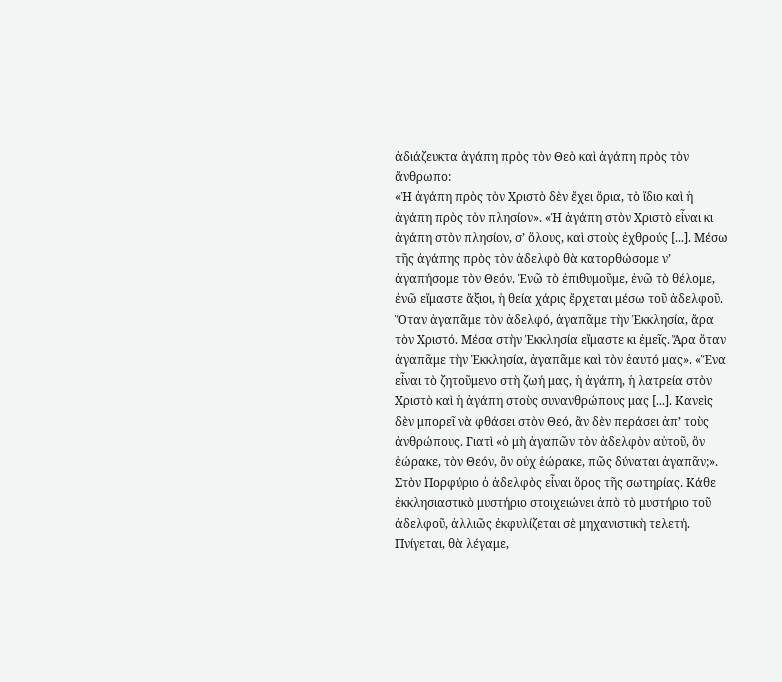ἀδιάζευκτα ἀγάπη πρὸς τὸν Θεὸ καὶ ἀγάπη πρὸς τὸν ἄνθρωπο:
«Ἡ ἀγάπη πρὸς τὸν Χριστὸ δὲν ἔχει ὅρια, τὸ ἴδιο καὶ ἡ ἀγάπη πρὸς τὸν πλησίον». «Ἡ ἀγάπη στὸν Χριστὸ εἶναι κι ἀγάπη στὸν πλησίον, σ’ ὅλους, καὶ στοὺς ἐχθρούς [...]. Μέσω τῆς ἀγάπης πρὸς τὸν ἀδελφὸ θὰ κατορθώσομε ν’ ἀγαπήσομε τὸν Θεόν. Ἐνῶ τὸ ἐπιθυμοῦμε, ἐνῶ τὸ θέλομε, ἐνῶ εἴμαστε ἄξιοι, ἡ θεία χάρις ἔρχεται μέσω τοῦ ἀδελφοῦ. Ὅταν ἀγαπᾶμε τὸν ἀδελφό, ἀγαπᾶμε τὴν Ἐκκλησία, ἄρα τὸν Χριστό. Μέσα στὴν Ἐκκλησία εἴμαστε κι ἐμεῖς. Ἄρα ὅταν ἀγαπᾶμε τὴν Ἐκκλησία, ἀγαπᾶμε καὶ τὸν ἑαυτό μας». «Ἕνα εἶναι τὸ ζητοῦμενο στὴ ζωή μας, ἡ ἀγάπη, ἡ λατρεία στὸν Χριστὸ καὶ ἡ ἀγάπη στοὺς συνανθρώπους μας [...]. Κανεὶς δὲν μπορεῖ νὰ φθάσει στὸν Θεό, ἂν δὲν περάσει ἀπ’ τοὺς ἀνθρώπους. Γιατὶ «ὁ μὴ ἀγαπῶν τὸν ἀδελφὸν αὐτοῦ, ὃν ἑώρακε, τὸν Θεόν, ὃν οὐχ ἑώρακε, πῶς δύναται ἀγαπᾶν;».
Στὸν Πορφύριο ὁ ἀδελφὸς εἶναι ὅρος τῆς σωτηρίας. Κάθε ἐκκλησιαστικὸ μυστήριο στοιχειώνει ἀπὸ τὸ μυστήριο τοῦ ἀδελφοῦ, ἀλλιῶς ἐκφυλίζεται σὲ μηχανιστικὴ τελετή. Πνίγεται, θὰ λέγαμε,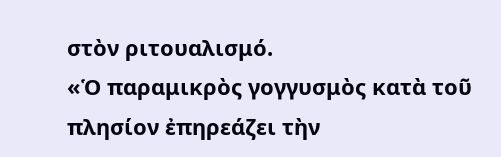στὸν ριτουαλισμό.
«Ὁ παραμικρὸς γογγυσμὸς κατὰ τοῦ πλησίον ἐπηρεάζει τὴν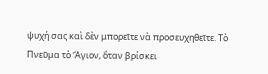ψυχή σας καὶ δὲν μπορεῖτε νὰ προσευχηθεῖτε. Τὸ Πνεῦμα τὸ Ἅγιον, ὅταν βρίσκει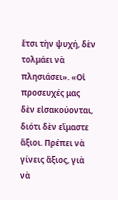ἔτσι τὴν ψυχή, δὲν τολμάει νὰ πλησιάσει». «Οἱ προσευχές μας δὲν εἰσακούονται, διότι δὲν εἴμαστε ἄξιοι. Πρέπει νὰ γίνεις ἄξιος, γιὰ νὰ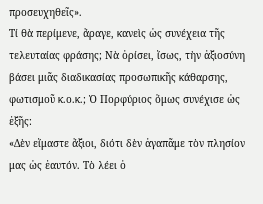προσευχηθεῖς».
Τί θὰ περίμενε, ἄραγε, κανεὶς ὡς συνέχεια τῆς τελευταίας φράσης; Νὰ ὁρίσει, ἴσως, τὴν ἀξιοσύνη βάσει μιᾶς διαδικασίας προσωπικῆς κάθαρσης, φωτισμοῦ κ.ο.κ.; Ὁ Πορφύριος ὅμως συνέχισε ὡς ἑξῆς:
«Δὲν εἴμαστε ἄξιοι, διότι δὲν ἀγαπᾶμε τὸν πλησίον μας ὡς ἑαυτόν. Τὸ λέει ὁ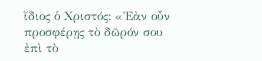ἴδιος ὁ Χριστός: «Ἐὰν οὖν προσφέρῃς τὸ δῶρόν σου ἐπὶ τὸ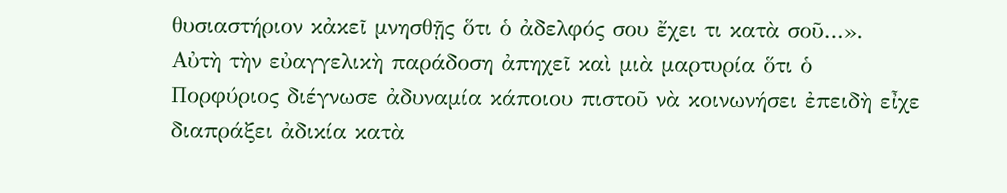θυσιαστήριον κἀκεῖ μνησθῇς ὅτι ὁ ἀδελφός σου ἔχει τι κατὰ σοῦ…».
Αὐτὴ τὴν εὐαγγελικὴ παράδοση ἀπηχεῖ καὶ μιὰ μαρτυρία ὅτι ὁ Πορφύριος διέγνωσε ἀδυναμία κάποιου πιστοῦ νὰ κοινωνήσει ἐπειδὴ εἶχε διαπράξει ἀδικία κατὰ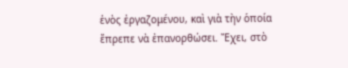ἑνὸς ἐργαζομένου, καὶ γιὰ τὴν ὁποία ἔπρεπε νὰ ἐπανορθώσει. Ἔχει, στὸ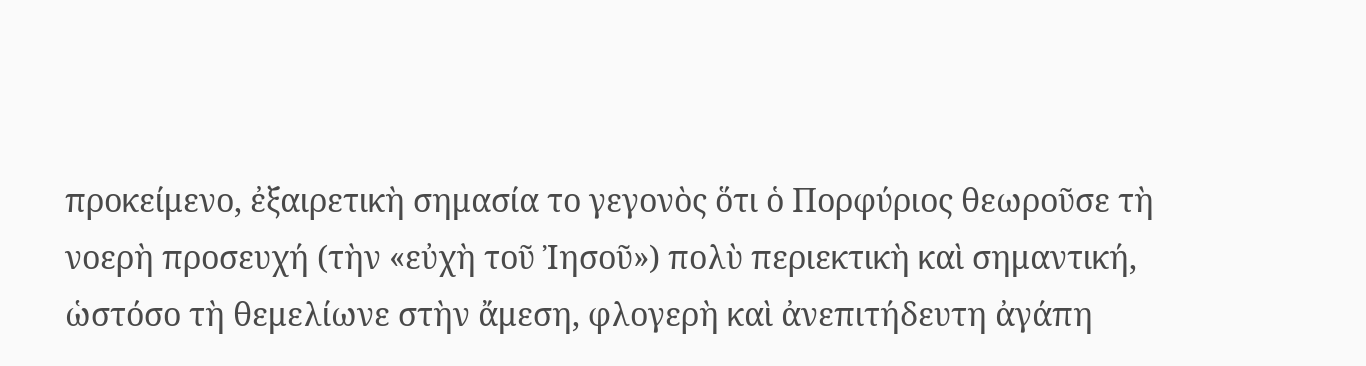προκείμενο, ἐξαιρετικὴ σημασία το γεγονὸς ὅτι ὁ Πορφύριος θεωροῦσε τὴ νοερὴ προσευχή (τὴν «εὐχὴ τοῦ Ἰησοῦ») πολὺ περιεκτικὴ καὶ σημαντική, ὡστόσο τὴ θεμελίωνε στὴν ἄμεση, φλογερὴ καὶ ἀνεπιτήδευτη ἀγάπη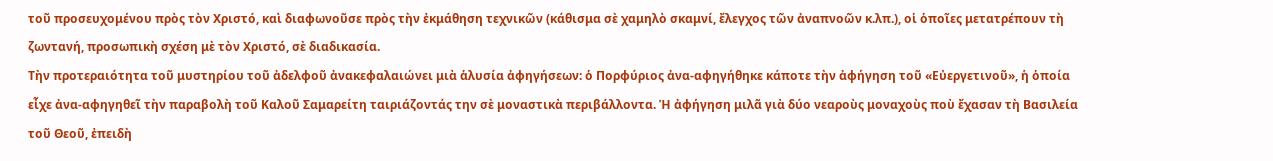τοῦ προσευχομένου πρὸς τὸν Χριστό, καὶ διαφωνοῦσε πρὸς τὴν ἐκμάθηση τεχνικῶν (κάθισμα σὲ χαμηλὸ σκαμνί, ἔλεγχος τῶν ἀναπνοῶν κ.λπ.), οἱ ὁποῖες μετατρέπουν τὴ ζωντανή, προσωπικὴ σχέση μὲ τὸν Χριστό, σὲ διαδικασία.
Τὴν προτεραιότητα τοῦ μυστηρίου τοῦ ἀδελφοῦ ἀνακεφαλαιώνει μιὰ ἁλυσία ἀφηγήσεων: ὁ Πορφύριος ἀνα-αφηγήθηκε κάποτε τὴν ἀφήγηση τοῦ «Εὐεργετινοῦ», ἡ ὁποία εἶχε ἀνα-αφηγηθεῖ τὴν παραβολὴ τοῦ Καλοῦ Σαμαρείτη ταιριάζοντάς την σὲ μοναστικὰ περιβάλλοντα. Ἡ ἀφήγηση μιλᾶ γιὰ δύο νεαροὺς μοναχοὺς ποὺ ἔχασαν τὴ Βασιλεία τοῦ Θεοῦ, ἐπειδὴ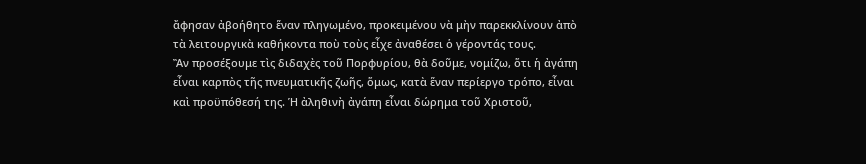ἄφησαν ἀβοήθητο ἕναν πληγωμένο, προκειμένου νὰ μὴν παρεκκλίνουν ἀπὸ τὰ λειτουργικὰ καθήκοντα ποὺ τοὺς εἶχε ἀναθέσει ὁ γέροντάς τους.
Ἂν προσέξουμε τὶς διδαχὲς τοῦ Πορφυρίου, θὰ δοῦμε, νομίζω, ὅτι ἡ ἀγάπη εἶναι καρπὸς τῆς πνευματικῆς ζωῆς, ὅμως, κατὰ ἕναν περίεργο τρόπο, εἶναι καὶ προϋπόθεσή της. Ἡ ἀληθινὴ ἀγάπη εἶναι δώρημα τοῦ Χριστοῦ,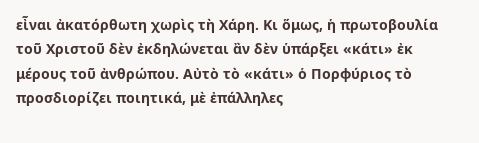εἶναι ἀκατόρθωτη χωρὶς τὴ Χάρη. Κι ὅμως, ἡ πρωτοβουλία τοῦ Χριστοῦ δὲν ἐκδηλώνεται ἂν δὲν ὑπάρξει «κάτι» ἐκ μέρους τοῦ ἀνθρώπου. Αὐτὸ τὸ «κάτι» ὁ Πορφύριος τὸ προσδιορίζει ποιητικά, μὲ ἐπάλληλες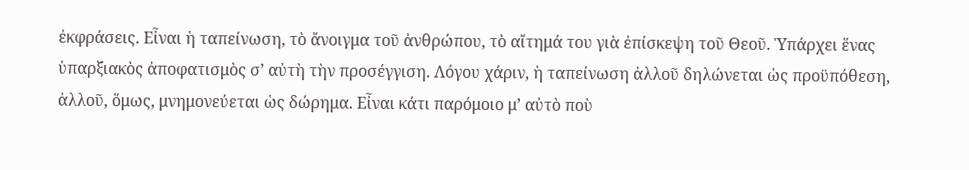ἐκφράσεις. Εἶναι ἡ ταπείνωση, τὸ ἄνοιγμα τοῦ ἀνθρώπου, τὸ αἴτημά του γιὰ ἐπίσκεψη τοῦ Θεοῦ. Ὑπάρχει ἕνας ὑπαρξιακὸς ἀποφατισμὸς σ’ αὐτὴ τὴν προσέγγιση. Λόγου χάριν, ἡ ταπείνωση ἀλλοῦ δηλώνεται ὡς προϋπόθεση, ἀλλοῦ, ὅμως, μνημονεύεται ὡς δώρημα. Εἶναι κάτι παρόμοιο μ’ αὐτὸ ποὺ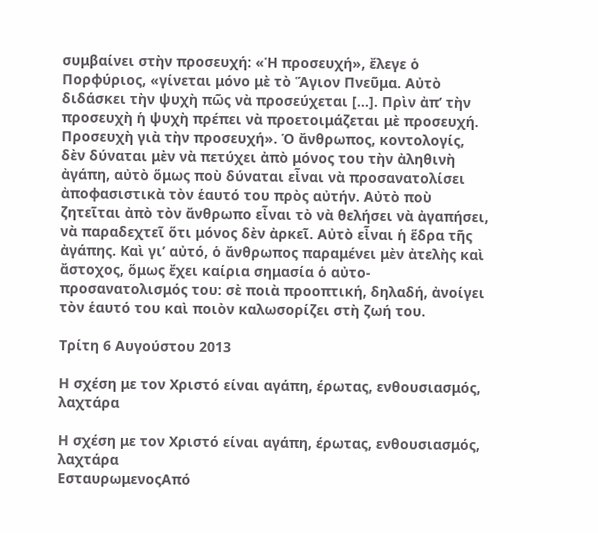συμβαίνει στὴν προσευχή: «Ἡ προσευχή», ἔλεγε ὁ Πορφύριος, «γίνεται μόνο μὲ τὸ Ἅγιον Πνεῦμα. Αὐτὸ διδάσκει τὴν ψυχὴ πῶς νὰ προσεύχεται [...]. Πρὶν ἀπ’ τὴν προσευχὴ ἡ ψυχὴ πρέπει νὰ προετοιμάζεται μὲ προσευχή. Προσευχὴ γιὰ τὴν προσευχή». Ὁ ἄνθρωπος, κοντολογίς, δὲν δύναται μὲν νὰ πετύχει ἀπὸ μόνος του τὴν ἀληθινὴ ἀγάπη, αὐτὸ ὅμως ποὺ δύναται εἶναι νὰ προσανατολίσει ἀποφασιστικὰ τὸν ἑαυτό του πρὸς αὐτήν. Αὐτὸ ποὺ ζητεῖται ἀπὸ τὸν ἄνθρωπο εἶναι τὸ νὰ θελήσει νὰ ἀγαπήσει, νὰ παραδεχτεῖ ὅτι μόνος δὲν ἀρκεῖ. Αὐτὸ εἶναι ἡ ἕδρα τῆς ἀγάπης. Καὶ γι’ αὐτό, ὁ ἄνθρωπος παραμένει μὲν ἀτελὴς καὶ ἄστοχος, ὅμως ἔχει καίρια σημασία ὁ αὐτο-προσανατολισμός του: σὲ ποιὰ προοπτική, δηλαδή, ἀνοίγει τὸν ἑαυτό του καὶ ποιὸν καλωσορίζει στὴ ζωή του.

Τρίτη 6 Αυγούστου 2013

Η σχέση με τον Χριστό είναι αγάπη, έρωτας, ενθουσιασμός, λαχτάρα

Η σχέση με τον Χριστό είναι αγάπη, έρωτας, ενθουσιασμός, λαχτάρα
ΕσταυρωμενοςΑπό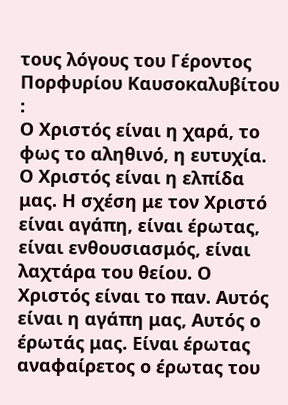τους λόγους του Γέροντος Πορφυρίου Καυσοκαλυβίτου :
Ο Χριστός είναι η χαρά, το φως το αληθινό, η ευτυχία. Ο Χριστός είναι η ελπίδα μας. Η σχέση με τον Χριστό είναι αγάπη, είναι έρωτας, είναι ενθουσιασμός, είναι λαχτάρα του θείου. Ο Χριστός είναι το παν. Αυτός είναι η αγάπη μας, Αυτός ο έρωτάς μας. Είναι έρωτας αναφαίρετος ο έρωτας του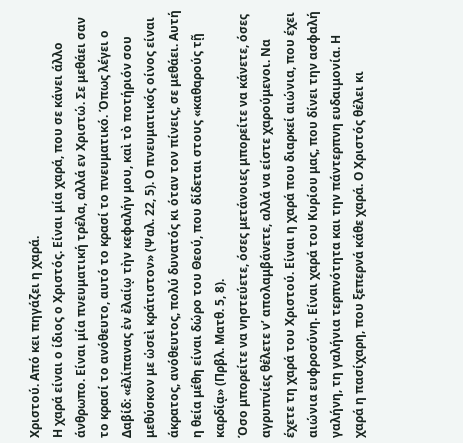Χριστού. Από κει πηγάζει η χαρά.
Η χαρά είναι ο ίδιος ο Χριστός. Είναι μία χαρά, που σε κάνει άλλο άνθρωπο. Είναι μία πνευματική τρέλα, αλλά εν Χριστώ. Σε μεθάει σαν το κρασί το ανόθευτο, αυτό το κρασί το πνευματικό. Όπως λέγει ο Δαβίδ: «ἐλίπανας ἐν ἐλαίῳ τὴν κεφαλήν μου, καὶ τὸ ποτήριόν σου μεθύσκον με ὡσεὶ κράτιστον» (Ψαλ. 22, 5). Ο πνευματικός οίνος είναι άκρατος, ανόθευτος, πολύ δυνατός κι όταν τον πίνεις, σε μεθάει. Αυτή η θεία μέθη είναι δώρο του Θεού, που δίδεται στους «καθαρούς τῇ καρδίᾳ» (Πρβλ. Ματθ. 5, 8).
Όσο μπορείτε να νηστεύετε, όσες μετάνοιες μπορείτε να κάνετε, όσες αγρυπνίες θέλετε ν’ απολαμβάνετε, αλλά να είστε χαρούμενοι. Να έχετε τη χαρά του Χριστού. Είναι η χαρά που διαρκεί αιώνια, που έχει αιώνια ευφροσύνη. Είναι χαρά του Κυρίου μας, που δίνει την ασφαλή γαλήνη, τη γαλήνια τερπνότητα και την πάντερπνη ευδαιμονία. Η χαρά η πασίχαρη, που ξεπερνά κάθε χαρά. Ο Χριστός θέλει κι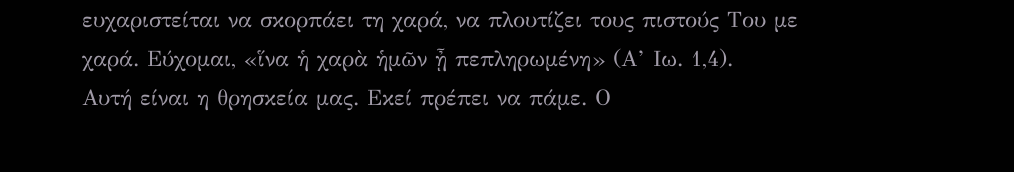ευχαριστείται να σκορπάει τη χαρά, να πλουτίζει τους πιστούς Του με χαρά. Εύχομαι, «ἵνα ἡ χαρὰ ἡμῶν ᾖ πεπληρωμένη» (Α’ Ιω. 1,4).
Αυτή είναι η θρησκεία μας. Εκεί πρέπει να πάμε. Ο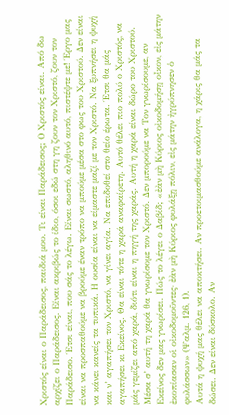Χριστός είναι ο Παράδεισος, παιδιά μου. Τι είναι Παράδεισος; Ο Χριστός είναι. Από δω αρχίζει ο Παράδεισος. Είναι ακριβώς το ίδιο, όσοι εδώ στη γη ζουν τον Χριστό, ζουν τον Παράδεισο. Έτσι είναι, που σάς το λέγω. Είναι σωστό, αληθινό αυτό, πιστέψτε με! Έργο μας είναι να προσπαθούμε να βρούμε έναν τρόπο να μπούμε μέσα στο φως του Χριστού. Δεν είναι να κάνει κανείς τα τυπικά. Η ουσία είναι να είμαστε μαζί με τον Χριστό. Να ξυπνήσει η ψυχή και ν’ αγαπήσει τον Χριστό, να γίνει αγία. Να επιδοθεί στο θείο έρωτα. Έτσι θα μάς αγαπήσει κι Εκείνος. Θα είναι τότε η χαρά αναφαίρετη. Αυτό θέλει πιο πολύ ο Χριστός, να μάς γεμίζει από χαρά, διότι είναι η πηγή της χαράς. Αυτή η χαρά είναι δώρο του Χριστού. Μέσα σ’ αυτή τη χαρά θα γνωρίσομε τον Χριστό. Δεν μπορούμε να Τον γνωρίσουμε, αν Εκείνος δεν μας γνωρίσει. Πώς το λέγει ο Δαβίδ; «ἐὰν μὴ Κύριος οἰκοδομήσῃ οἶκον, εἰς μάτην ἐκοπίασαν οἱ οἰκοδομοῦντες· ἐὰν μὴ Κύριος φυλάξῃ πόλιν, εἰς μάτην ἠγρύπνησεν ὁ φυλάσσων» (Ψαλμ. 126, 1).
Αυτά η ψυχή μας θέλει να αποκτήσει. Αν προετοιμασθούμε ανάλογα, η χάρις θα μάς τα δώσει. Δεν είναι δύσκολο. Αν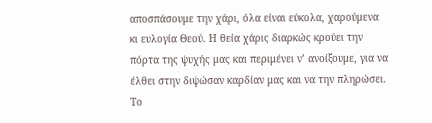αποσπάσουμε την χάρι, όλα είναι εύκολα, χαρούμενα κι ευλογία Θεού. Η θεία χάρις διαρκώς κρούει την πόρτα της ψυχής μας και περιμένει ν’ ανοίξουμε, για να έλθει στην διψώσαν καρδίαν μας και να την πληρώσει. Το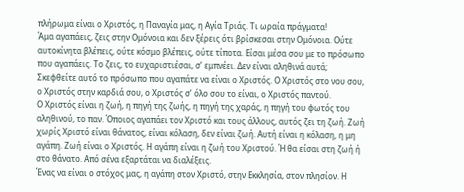πλήρωμα είναι ο Χριστός, η Παναγία μας, η Αγία Τριάς. Τι ωραία πράγματα!
Άμα αγαπάεις, ζεις στην Ομόνοια και δεν ξέρεις ότι βρίσκεσαι στην Ομόνοια. Ούτε αυτοκίνητα βλέπεις, ούτε κόσμο βλέπεις, ούτε τίποτα. Είσαι μέσα σου με το πρόσωπο που αγαπάεις. Το ζεις, το ευχαριστιέσαι, σ’ εμπνέει. Δεν είναι αληθινά αυτά; Σκεφθείτε αυτό το πρόσωπο που αγαπάτε να είναι ο Χριστός. Ο Χριστός στο νου σου, ο Χριστός στην καρδιά σου, ο Χριστός σ’ όλο σου το είναι, ο Χριστός παντού.
Ο Χριστός είναι η ζωή, η πηγή της ζωής, η πηγή της χαράς, η πηγή του φωτός του αληθινού, το παν. Όποιος αγαπάει τον Χριστό και τους άλλους, αυτός ζει τη ζωή. Ζωή χωρίς Χριστό είναι θάνατος, είναι κόλαση, δεν είναι ζωή. Αυτή είναι η κόλαση, η μη αγάπη. Ζωή είναι ο Χριστός. Η αγάπη είναι η ζωή του Χριστού. Ή θα είσαι στη ζωή ή στο θάνατο. Από σένα εξαρτάται να διαλέξεις.
Ένας να είναι ο στόχος μας, η αγάπη στον Χριστό, στην Εκκλησία, στον πλησίον. Η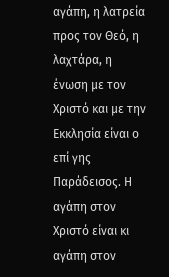αγάπη, η λατρεία προς τον Θεό, η λαχτάρα, η ένωση με τον Χριστό και με την Εκκλησία είναι ο επί γης Παράδεισος. Η αγάπη στον Χριστό είναι κι αγάπη στον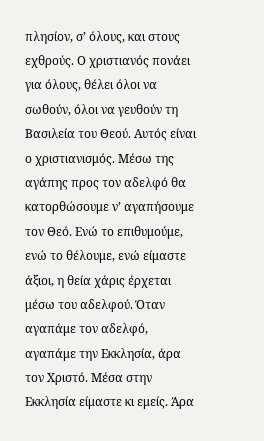πλησίον, σ’ όλους, και στους εχθρούς. Ο χριστιανός πονάει για όλους, θέλει όλοι να σωθούν, όλοι να γευθούν τη Βασιλεία του Θεού. Αυτός είναι ο χριστιανισμός. Μέσω της αγάπης προς τον αδελφό θα κατορθώσουμε ν’ αγαπήσουμε τον Θεό. Ενώ το επιθυμούμε, ενώ το θέλουμε, ενώ είμαστε άξιοι, η θεία χάρις έρχεται μέσω του αδελφού. Όταν αγαπάμε τον αδελφό, αγαπάμε την Εκκλησία, άρα τον Χριστό. Μέσα στην Εκκλησία είμαστε κι εμείς. Άρα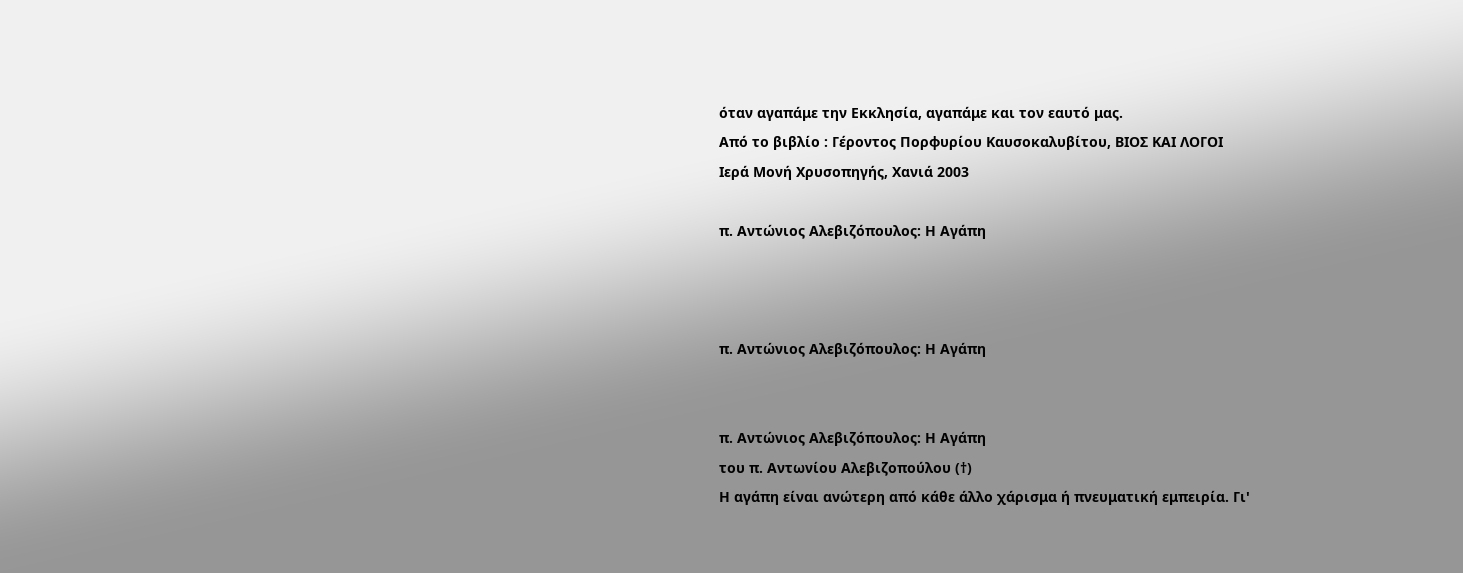όταν αγαπάμε την Εκκλησία, αγαπάμε και τον εαυτό μας.
Από το βιβλίο : Γέροντος Πορφυρίου Καυσοκαλυβίτου, ΒΙΟΣ ΚΑΙ ΛΟΓΟΙ
Ιερά Μονή Χρυσοπηγής, Χανιά 2003

π. Αντώνιος Αλεβιζόπουλος: Η Αγάπη



π. Αντώνιος Αλεβιζόπουλος: Η Αγάπη


π. Αντώνιος Αλεβιζόπουλος: Η Αγάπη
του π. Αντωνίου Αλεβιζοπούλου (†)
Η αγάπη είναι ανώτερη από κάθε άλλο χάρισμα ή πνευματική εμπειρία. Γι'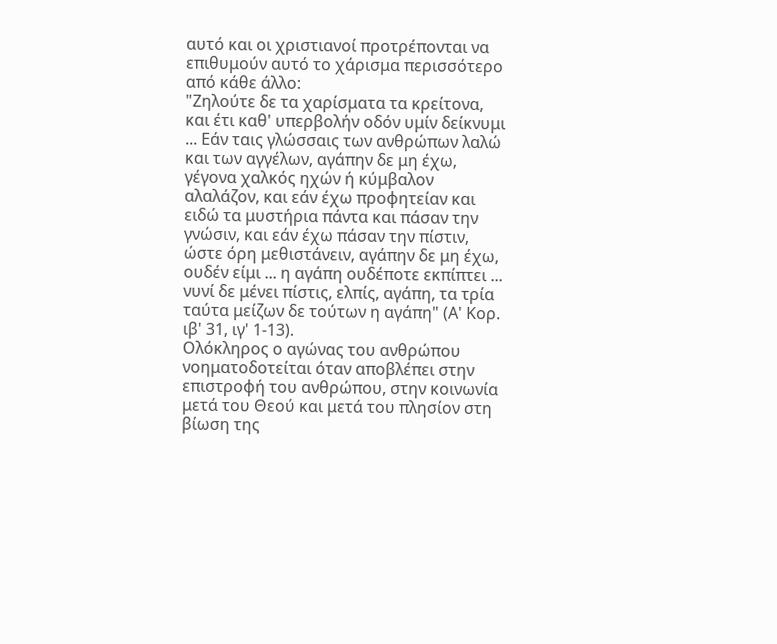αυτό και οι χριστιανοί προτρέπονται να επιθυμούν αυτό το χάρισμα περισσότερο από κάθε άλλο:
"Ζηλούτε δε τα χαρίσματα τα κρείτονα, και έτι καθ' υπερβολήν οδόν υμίν δείκνυμι ... Εάν ταις γλώσσαις των ανθρώπων λαλώ και των αγγέλων, αγάπην δε μη έχω, γέγονα χαλκός ηχών ή κύμβαλον αλαλάζον, και εάν έχω προφητείαν και ειδώ τα μυστήρια πάντα και πάσαν την γνώσιν, και εάν έχω πάσαν την πίστιν, ώστε όρη μεθιστάνειν, αγάπην δε μη έχω, ουδέν είμι ... η αγάπη ουδέποτε εκπίπτει ... νυνί δε μένει πίστις, ελπίς, αγάπη, τα τρία ταύτα μείζων δε τούτων η αγάπη" (Α' Κορ. ιβ' 31, ιγ' 1-13).
Ολόκληρος ο αγώνας του ανθρώπου νοηματοδοτείται όταν αποβλέπει στην επιστροφή του ανθρώπου, στην κοινωνία μετά του Θεού και μετά του πλησίον στη βίωση της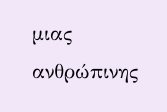μιας ανθρώπινης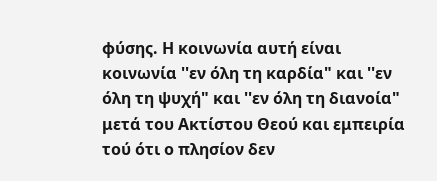φύσης. Η κοινωνία αυτή είναι κοινωνία ''εν όλη τη καρδία" και ''εν όλη τη ψυχή" και ''εν όλη τη διανοία" μετά του Ακτίστου Θεού και εμπειρία τού ότι ο πλησίον δεν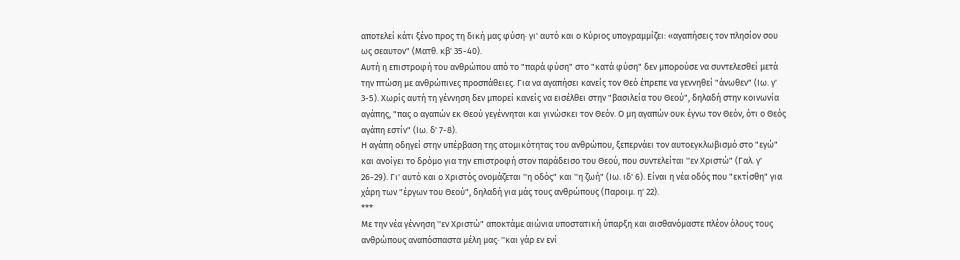αποτελεί κάτι ξένο προς τη δική μας φύση· γι' αυτό και ο Κύριος υπογραμμίζει: «αγαπήσεις τον πλησίον σου ως σεαυτον" (Ματθ. κβ' 35-40).
Αυτή η επιστροφή του ανθρώπου από το "παρά φύση" στο "κατά φύση" δεν μπορούσε να συντελεσθεί μετά την πτώση με ανθρώπινες προσπάθειες. Για να αγαπήσει κανείς τον Θεό έπρεπε να γεννηθεί "άνωθεν" (Ιω. γ' 3-5). Χωρίς αυτή τη γέννηση δεν μπορεί κανείς να εισέλθει στην "βασιλεία του Θεού", δηλαδή στην κοινωνία αγάπης, "πας ο αγαπών εκ Θεού γεγέννηται και γινώσκει τον Θεόν. Ο μη αγαπών ουκ έγνω τον Θεόν, ότι ο Θεός αγάπη εστίν" (Ιω. δ' 7-8).
Η αγάπη οδηγεί στην υπέρβαση της ατομικότητας του ανθρώπου, ξεπερνάει τον αυτοεγκλωβισμό στο "εγώ" και ανοίγει το δρόμο για την επιστροφή στον παράδεισο του Θεού, που συντελείται ''εν Χριστώ" (Γαλ. γ' 26-29). Γι' αυτό και ο Χριστός ονομάζεται ''η οδός" και ''η ζωή" (Ιω. ιδ' 6). Είναι η νέα οδός που "εκτίσθη" για χάρη των "έργων του Θεού", δηλαδή για μάς τους ανθρώπους (Παροιμ. η' 22).
***
Με την νέα γέννηση ''εν Χριστώ" αποκτάμε αιώνια υποστατική ύπαρξη και αισθανόμαστε πλέον όλους τους ανθρώπους αναπόσπαστα μέλη μας· ''και γάρ εν ενί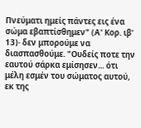Πνεύματι ημείς πάντες εις ένα σώμα εβαπτίσθημεν" (Α' Κορ. ιβ' 13)· δεν μπορούμε να διασπασθούμε. "Ουδείς ποτε την εαυτού σάρκα εμίσησεν... ότι μέλη εσμέν του σώματος αυτού, εκ της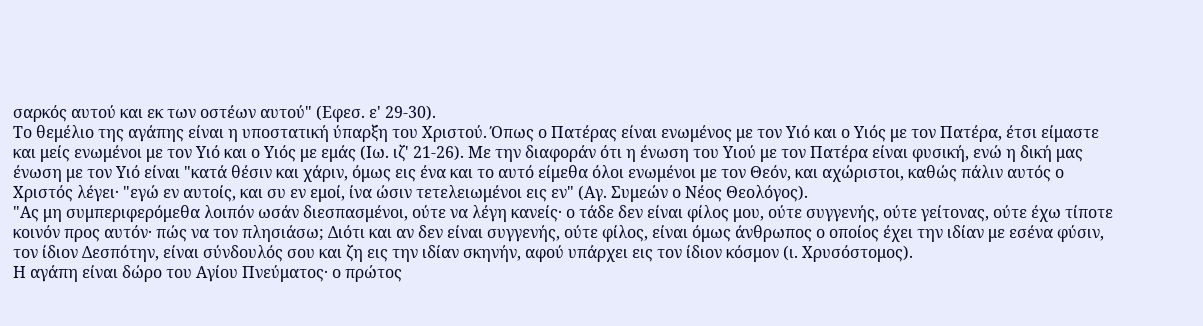σαρκός αυτού και εκ των οστέων αυτού" (Εφεσ. ε' 29-30).
Το θεμέλιο της αγάπης είναι η υποστατική ύπαρξη του Χριστού. Όπως ο Πατέρας είναι ενωμένος με τον Υιό και ο Υιός με τον Πατέρα, έτσι είμαστε και μείς ενωμένοι με τον Υιό και ο Υιός με εμάς (Ιω. ιζ' 21-26). Με την διαφοράν ότι η ένωση του Υιού με τον Πατέρα είναι φυσική, ενώ η δική μας ένωση με τον Υιό είναι "κατά θέσιν και χάριν, όμως εις ένα και το αυτό είμεθα όλοι ενωμένοι με τον Θεόν, και αχώριστοι, καθώς πάλιν αυτός ο Χριστός λέγει· "εγώ εν αυτοίς, και συ εν εμοί, ίνα ώσιν τετελειωμένοι εις εν" (Αγ. Συμεών ο Νέος Θεολόγος).
"Ας μη συμπεριφερόμεθα λοιπόν ωσάν διεσπασμένοι, ούτε να λέγη κανείς· ο τάδε δεν είναι φίλος μου, ούτε συγγενής, ούτε γείτονας, ούτε έχω τίποτε κοινόν προς αυτόν· πώς να τον πλησιάσω; Διότι και αν δεν είναι συγγενής, ούτε φίλος, είναι όμως άνθρωπος ο οποίος έχει την ιδίαν με εσένα φύσιν, τον ίδιον Δεσπότην, είναι σύνδουλός σου και ζη εις την ιδίαν σκηνήν, αφού υπάρχει εις τον ίδιον κόσμον (ι. Χρυσόστομος).
Η αγάπη είναι δώρο του Αγίου Πνεύματος· ο πρώτος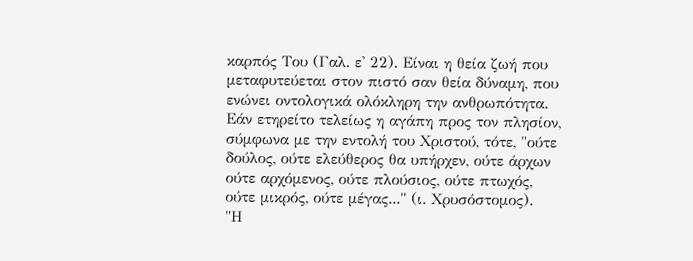καρπός Του (Γαλ. ε' 22). Είναι η θεία ζωή που μεταφυτεύεται στον πιστό σαν θεία δύναμη, που ενώνει οντολογικά ολόκληρη την ανθρωπότητα. Εάν ετηρείτο τελείως η αγάπη προς τον πλησίον, σύμφωνα με την εντολή του Χριστού, τότε, "ούτε δούλος, ούτε ελεύθερος θα υπήρχεν, ούτε άρχων ούτε αρχόμενος, ούτε πλούσιος, ούτε πτωχός, ούτε μικρός, ούτε μέγας..." (ι. Χρυσόστομος).
"Η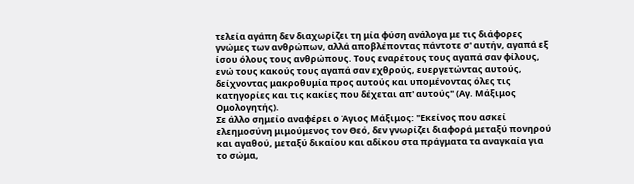τελεία αγάπη δεν διαχωρίζει τη μία φύση ανάλογα με τις διάφορες γνώμες των ανθρώπων, αλλά αποβλέποντας πάντοτε σ' αυτήν, αγαπά εξ ίσου όλους τους ανθρώπους. Τους εναρέτους τους αγαπά σαν φίλους, ενώ τους κακούς τους αγαπά σαν εχθρούς, ευεργετώντας αυτούς, δείχνοντας μακροθυμία προς αυτούς και υπομένοντας όλες τις κατηγορίες και τις κακίες που δέχεται απ' αυτούς" (Αγ. Μάξιμος Ομολογητής).
Σε άλλο σημείο αναφέρει ο Άγιος Μάξιμος: "Εκείνος που ασκεί ελεημοσύνη μιμούμενος τον Θεό, δεν γνωρίζει διαφορά μεταξύ πονηρού και αγαθού, μεταξύ δικαίου και αδίκου στα πράγματα τα αναγκαία για το σώμα,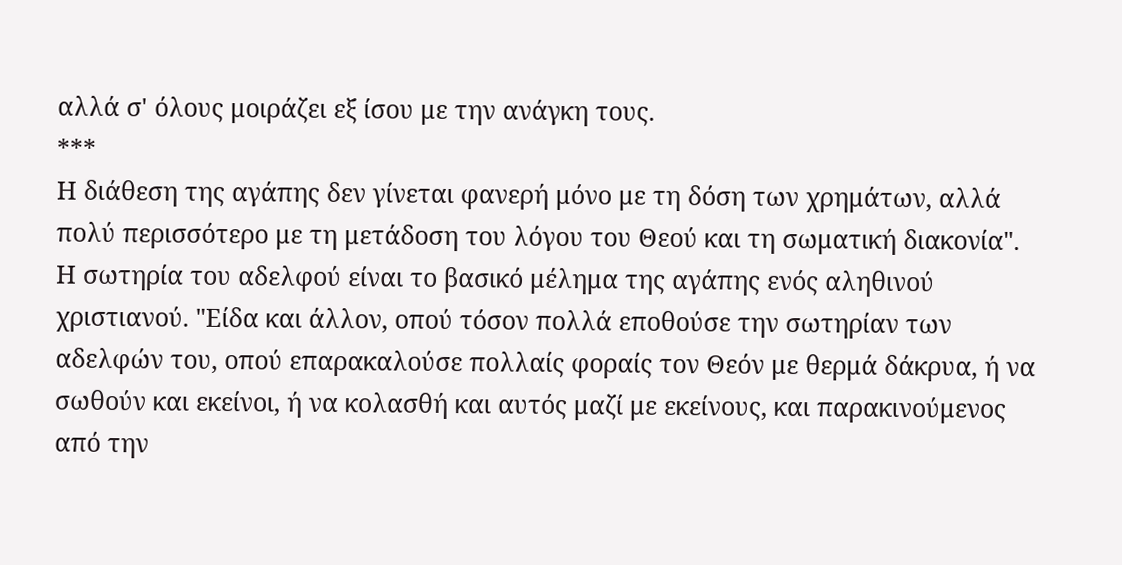αλλά σ' όλους μοιράζει εξ ίσου με την ανάγκη τους.
***
Η διάθεση της αγάπης δεν γίνεται φανερή μόνο με τη δόση των χρημάτων, αλλά πολύ περισσότερο με τη μετάδοση του λόγου του Θεού και τη σωματική διακονία".
Η σωτηρία του αδελφού είναι το βασικό μέλημα της αγάπης ενός αληθινού χριστιανού. "Είδα και άλλον, οπού τόσον πολλά εποθούσε την σωτηρίαν των αδελφών του, οπού επαρακαλούσε πολλαίς φοραίς τον Θεόν με θερμά δάκρυα, ή να σωθούν και εκείνοι, ή να κολασθή και αυτός μαζί με εκείνους, και παρακινούμενος από την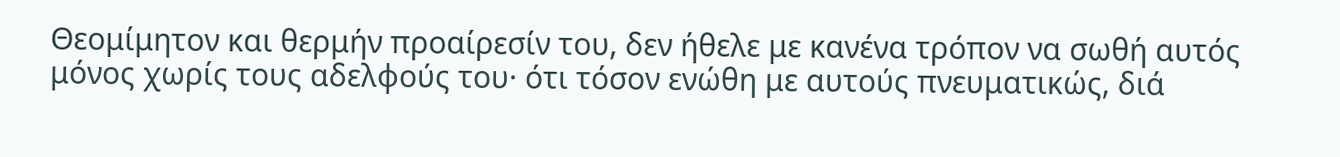Θεομίμητον και θερμήν προαίρεσίν του, δεν ήθελε με κανένα τρόπον να σωθή αυτός μόνος χωρίς τους αδελφούς του· ότι τόσον ενώθη με αυτούς πνευματικώς, διά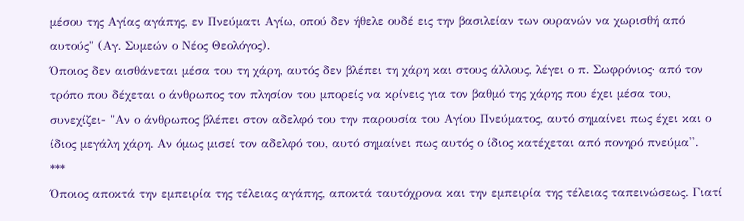μέσου της Αγίας αγάπης, εν Πνεύματι Αγίω, οπού δεν ήθελε ουδέ εις την βασιλείαν των ουρανών να χωρισθή από αυτούς" (Αγ. Συμεών ο Νέος Θεολόγος).
Όποιος δεν αισθάνεται μέσα του τη χάρη, αυτός δεν βλέπει τη χάρη και στους άλλους, λέγει ο π. Σωφρόνιος· από τον τρόπο που δέχεται ο άνθρωπος τον πλησίον του μπορείς να κρίνεις για τον βαθμό της χάρης που έχει μέσα του, συνεχίζει- "Αν ο άνθρωπος βλέπει στον αδελφό του την παρουσία του Αγίου Πνεύματος, αυτό σημαίνει πως έχει και ο ίδιος μεγάλη χάρη. Αν όμως μισεί τον αδελφό του, αυτό σημαίνει πως αυτός ο ίδιος κατέχεται από πονηρό πνεύμα''.
***
Όποιος αποκτά την εμπειρία της τέλειας αγάπης, αποκτά ταυτόχρονα και την εμπειρία της τέλειας ταπεινώσεως. Γιατί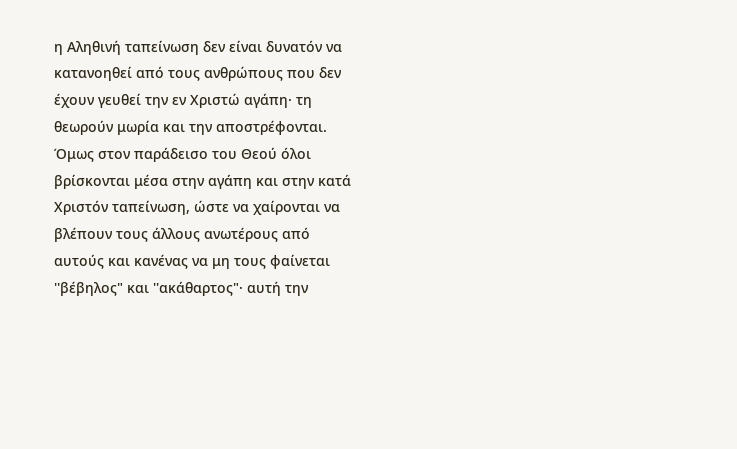η Αληθινή ταπείνωση δεν είναι δυνατόν να κατανοηθεί από τους ανθρώπους που δεν έχουν γευθεί την εν Χριστώ αγάπη· τη θεωρούν μωρία και την αποστρέφονται.
Όμως στον παράδεισο του Θεού όλοι βρίσκονται μέσα στην αγάπη και στην κατά Χριστόν ταπείνωση, ώστε να χαίρονται να βλέπουν τους άλλους ανωτέρους από αυτούς και κανένας να μη τους φαίνεται ''βέβηλος" και ''ακάθαρτος"· αυτή την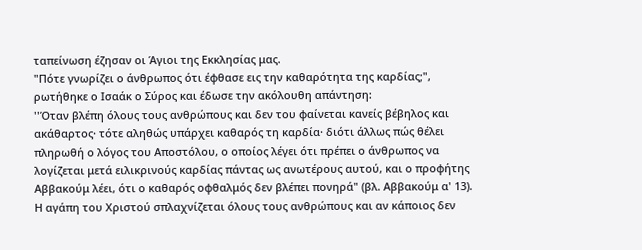ταπείνωση έζησαν οι Άγιοι της Εκκλησίας μας.
"Πότε γνωρίζει ο άνθρωπος ότι έφθασε εις την καθαρότητα της καρδίας;", ρωτήθηκε ο Ισαάκ ο Σύρος και έδωσε την ακόλουθη απάντηση:
''Όταν βλέπη όλους τους ανθρώπους και δεν του φαίνεται κανείς βέβηλος και ακάθαρτος· τότε αληθώς υπάρχει καθαρός τη καρδία· διότι άλλως πώς θέλει πληρωθή ο λόγος του Αποστόλου, ο οποίος λέγει ότι πρέπει ο άνθρωπος να λογίζεται μετά ειλικρινούς καρδίας πάντας ως ανωτέρους αυτού, και ο προφήτης Αββακούμ λέει, ότι ο καθαρός οφθαλμός δεν βλέπει πονηρά" (βλ. Αββακούμ α' 13).
Η αγάπη του Χριστού σπλαχνίζεται όλους τους ανθρώπους και αν κάποιος δεν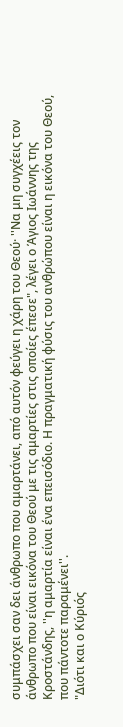συμπάσχει σαν δει άνθρωπο που αμαρτάνει, από αυτόν φεύγει η χάρη του Θεού· ''Να μη συγχέεις τον άνθρωπο που είναι εικόνα του Θεού με τις αμαρτίες στις οποίες έπεσε", λέγει ο Άγιος Ιωάννης της Κροστάνδης, ''η αμαρτία είναι ένα επεισόδιο. Η πραγματική φύσις του ανθρώπου είναι η εικόνα του Θεού, που πάντοτε παραμένει''.
"Διότι και ο Κύριός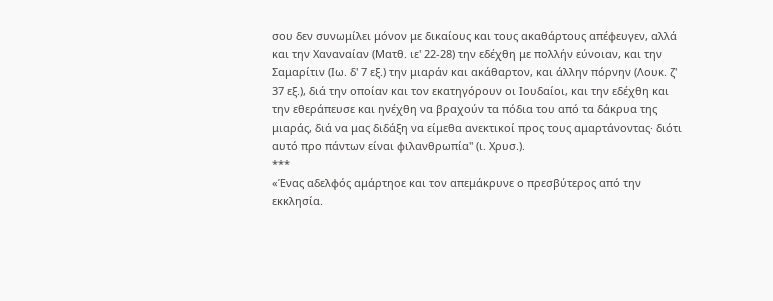σου δεν συνωμίλει μόνον με δικαίους και τους ακαθάρτους απέφευγεν, αλλά και την Χαναναίαν (Ματθ. ιε' 22-28) την εδέχθη με πολλήν εύνοιαν, και την Σαμαρίτιν (Ιω. δ' 7 εξ.) την μιαράν και ακάθαρτον, και άλλην πόρνην (Λουκ. ζ' 37 εξ.), διά την οποίαν και τον εκατηγόρουν οι Ιουδαίοι, και την εδέχθη και την εθεράπευσε και ηνέχθη να βραχούν τα πόδια του από τα δάκρυα της μιαράς, διά να μας διδάξη να είμεθα ανεκτικοί προς τους αμαρτάνοντας· διότι αυτό προ πάντων είναι φιλανθρωπία" (ι. Χρυσ.).
***
«Ένας αδελφός αμάρτηοε και τον απεμάκρυνε ο πρεσβύτερος από την εκκλησία.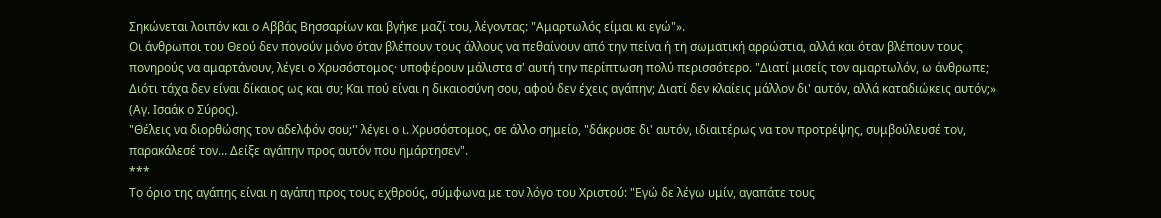Σηκώνεται λοιπόν και ο Αββάς Βησσαρίων και βγήκε μαζί του, λέγοντας: "Αμαρτωλός είμαι κι εγώ"».
Οι άνθρωποι του Θεού δεν πονούν μόνο όταν βλέπουν τους άλλους να πεθαίνουν από την πείνα ή τη σωματική αρρώστια, αλλά και όταν βλέπουν τους πονηρούς να αμαρτάνουν, λέγει ο Χρυσόστομος· υποφέρουν μάλιστα σ' αυτή την περίπτωση πολύ περισσότερο. "Διατί μισείς τον αμαρτωλόν, ω άνθρωπε; Διότι τάχα δεν είναι δίκαιος ως και συ; Και πού είναι η δικαιοσύνη σου, αφού δεν έχεις αγάπην; Διατί δεν κλαίεις μάλλον δι' αυτόν, αλλά καταδιώκεις αυτόν;» (Αγ. Ισαάκ ο Σύρος).
"Θέλεις να διορθώσης τον αδελφόν σου;'' λέγει ο ι. Χρυσόστομος, σε άλλο σημείο, "δάκρυσε δι' αυτόν, ιδιαιτέρως να τον προτρέψης, συμβούλευσέ τον, παρακάλεσέ τον… Δείξε αγάπην προς αυτόν που ημάρτησεν".
***
Το όριο της αγάπης είναι η αγάπη προς τους εχθρούς, σύμφωνα με τον λόγο του Χριστού: "Εγώ δε λέγω υμίν, αγαπάτε τους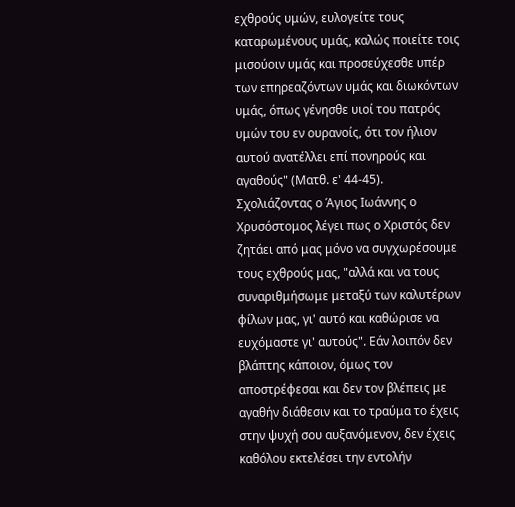εχθρούς υμών, ευλογείτε τους καταρωμένους υμάς, καλώς ποιείτε τοις μισούοιν υμάς και προσεύχεσθε υπέρ των επηρεαζόντων υμάς και διωκόντων υμάς, όπως γένησθε υιοί του πατρός υμών του εν ουρανοίς, ότι τον ήλιον αυτού ανατέλλει επί πονηρούς και αγαθούς" (Ματθ. ε' 44-45).
Σχολιάζοντας ο Άγιος Ιωάννης ο Χρυσόστομος λέγει πως ο Χριστός δεν ζητάει από μας μόνο να συγχωρέσουμε τους εχθρούς μας, "αλλά και να τους συναριθμήσωμε μεταξύ των καλυτέρων φίλων μας, γι' αυτό και καθώρισε να ευχόμαστε γι' αυτούς". Εάν λοιπόν δεν βλάπτης κάποιον, όμως τον αποστρέφεσαι και δεν τον βλέπεις με αγαθήν διάθεσιν και το τραύμα το έχεις στην ψυχή σου αυξανόμενον, δεν έχεις καθόλου εκτελέσει την εντολήν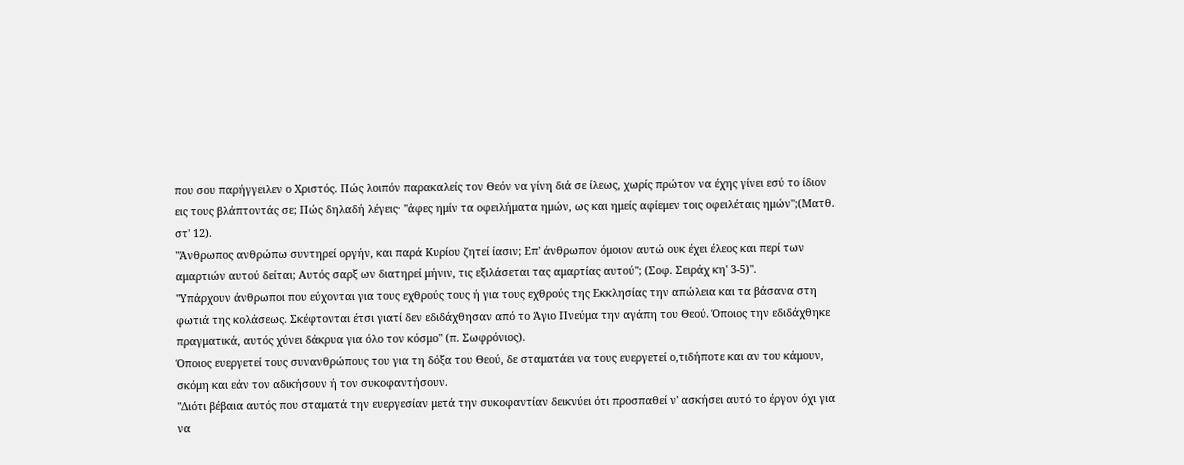που σου παρήγγειλεν ο Χριστός. Πώς λοιπόν παρακαλείς τον Θεόν να γίνη διά σε ίλεως, χωρίς πρώτον να έχης γίνει εσύ το ίδιον εις τους βλάπτοντάς σε; Πώς δηλαδή λέγεις· ''άφες ημίν τα οφειλήματα ημών, ως και ημείς αφίεμεν τοις οφειλέταις ημών";(Ματθ. στ' 12).
"Άνθρωπος ανθρώπω συντηρεί οργήν, και παρά Κυρίου ζητεί ίασιν; Επ' άνθρωπον όμοιον αυτώ ουκ έχει έλεος και περί των αμαρτιών αυτού δείται; Αυτός σαρξ ων διατηρεί μήνιν, τις εξιλάσεται τας αμαρτίας αυτού"; (Σοφ. Σειράχ κη' 3-5)".
"Υπάρχουν άνθρωποι που εύχονται για τους εχθρούς τους ή για τους εχθρούς της Εκκλησίας την απώλεια και τα βάσανα στη φωτιά της κολάσεως. Σκέφτονται έτσι γιατί δεν εδιδάχθησαν από το Άγιο Πνεύμα την αγάπη του Θεού. Όποιος την εδιδάχθηκε πραγματικά, αυτός χύνει δάκρυα για όλο τον κόσμο" (π. Σωφρόνιος).
Όποιος ευεργετεί τους συνανθρώπους του για τη δόξα του Θεού, δε σταματάει να τους ευεργετεί ο,τιδήποτε και αν του κάμουν, σκόμη και εάν τον αδικήσουν ή τον συκοφαντήσουν.
"Διότι βέβαια αυτός που σταματά την ευεργεσίαν μετά την συκοφαντίαν δεικνύει ότι προσπαθεί ν' ασκήσει αυτό το έργον όχι για να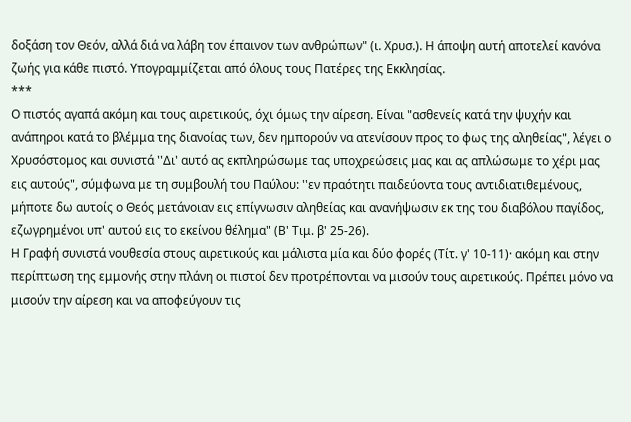δοξάση τον Θεόν, αλλά διά να λάβη τον έπαινον των ανθρώπων" (ι. Χρυσ.). Η άποψη αυτή αποτελεί κανόνα ζωής για κάθε πιστό. Υπογραμμίζεται από όλους τους Πατέρες της Εκκλησίας.
***
Ο πιστός αγαπά ακόμη και τους αιρετικούς, όχι όμως την αίρεση. Είναι "ασθενείς κατά την ψυχήν και ανάπηροι κατά το βλέμμα της διανοίας των, δεν ημπορούν να ατενίσουν προς το φως της αληθείας", λέγει ο Χρυσόστομος και συνιστά ''Δι' αυτό ας εκπληρώσωμε τας υποχρεώσεις μας και ας απλώσωμε το χέρι μας εις αυτούς", σύμφωνα με τη συμβουλή του Παύλου: ''εν πραότητι παιδεύοντα τους αντιδιατιθεμένους, μήποτε δω αυτοίς ο Θεός μετάνοιαν εις επίγνωσιν αληθείας και ανανήψωσιν εκ της του διαβόλου παγίδος, εζωγρημένοι υπ' αυτού εις το εκείνου θέλημα" (Β' Τιμ. β' 25-26).
Η Γραφή συνιστά νουθεσία στους αιρετικούς και μάλιστα μία και δύο φορές (Τίτ. γ' 10-11)· ακόμη και στην περίπτωση της εμμονής στην πλάνη οι πιστοί δεν προτρέπονται να μισούν τους αιρετικούς. Πρέπει μόνο να μισούν την αίρεση και να αποφεύγουν τις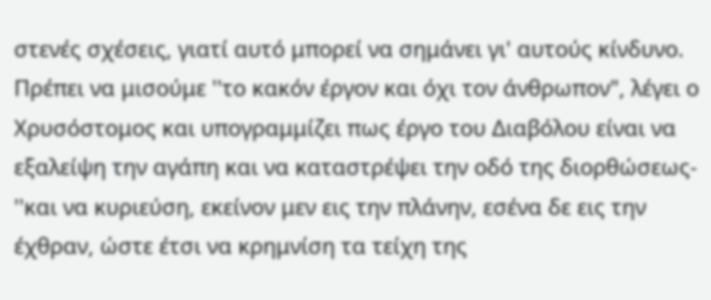στενές σχέσεις, γιατί αυτό μπορεί να σημάνει γι' αυτούς κίνδυνο.
Πρέπει να μισούμε ''το κακόν έργον και όχι τον άνθρωπον", λέγει ο Χρυσόστομος και υπογραμμίζει πως έργο του Διαβόλου είναι να εξαλείψη την αγάπη και να καταστρέψει την οδό της διορθώσεως- ''και να κυριεύση, εκείνον μεν εις την πλάνην, εσένα δε εις την έχθραν, ώστε έτσι να κρημνίση τα τείχη της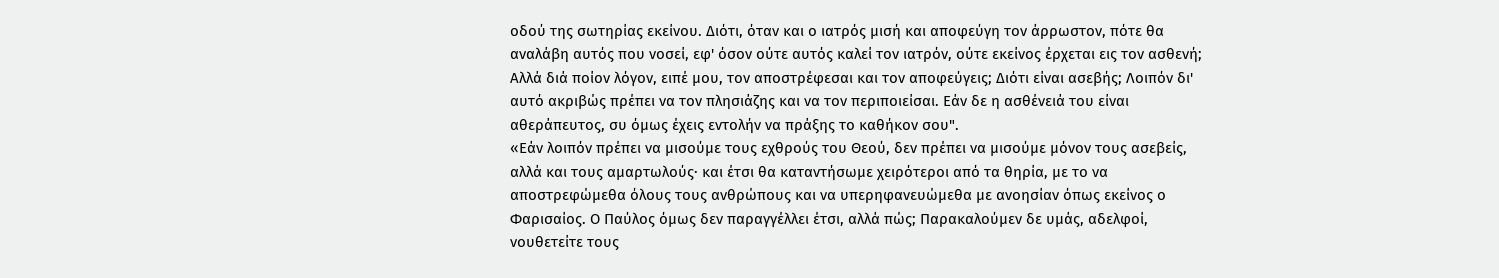οδού της σωτηρίας εκείνου. Διότι, όταν και ο ιατρός μισή και αποφεύγη τον άρρωστον, πότε θα αναλάβη αυτός που νοσεί, εφ' όσον ούτε αυτός καλεί τον ιατρόν, ούτε εκείνος έρχεται εις τον ασθενή; Αλλά διά ποίον λόγον, ειπέ μου, τον αποστρέφεσαι και τον αποφεύγεις; Διότι είναι ασεβής; Λοιπόν δι' αυτό ακριβώς πρέπει να τον πλησιάζης και να τον περιποιείσαι. Εάν δε η ασθένειά του είναι αθεράπευτος, συ όμως έχεις εντολήν να πράξης το καθήκον σου".
«Εάν λοιπόν πρέπει να μισούμε τους εχθρούς του Θεού, δεν πρέπει να μισούμε μόνον τους ασεβείς, αλλά και τους αμαρτωλούς· και έτσι θα καταντήσωμε χειρότεροι από τα θηρία, με το να αποστρεφώμεθα όλους τους ανθρώπους και να υπερηφανευώμεθα με ανοησίαν όπως εκείνος ο Φαρισαίος. Ο Παύλος όμως δεν παραγγέλλει έτσι, αλλά πώς; Παρακαλούμεν δε υμάς, αδελφοί, νουθετείτε τους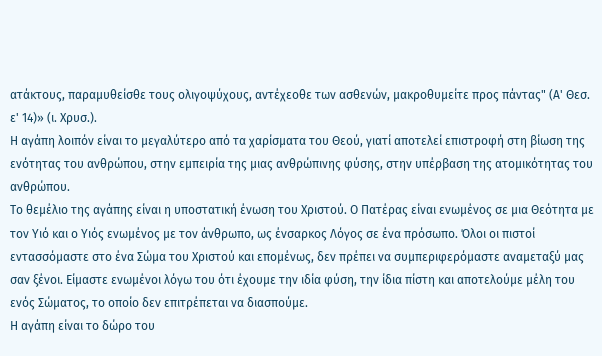ατάκτους, παραμυθείσθε τους ολιγοψύχους, αντέχεοθε των ασθενών, μακροθυμείτε προς πάντας" (Α' Θεσ. ε' 14)» (ι. Χρυσ.).
Η αγάπη λοιπόν είναι το μεγαλύτερο από τα χαρίσματα του Θεού, γιατί αποτελεί επιστροφή στη βίωση της ενότητας του ανθρώπου, στην εμπειρία της μιας ανθρώπινης φύσης, στην υπέρβαση της ατομικότητας του ανθρώπου.
Το θεμέλιο της αγάπης είναι η υποστατική ένωση του Χριστού. Ο Πατέρας είναι ενωμένος σε μια Θεότητα με τον Υιό και ο Υιός ενωμένος με τον άνθρωπο, ως ένσαρκος Λόγος σε ένα πρόσωπο. Όλοι οι πιστοί εντασσόμαστε στο ένα Σώμα του Χριστού και επομένως, δεν πρέπει να συμπεριφερόμαστε αναμεταξύ μας σαν ξένοι. Είμαστε ενωμένοι λόγω του ότι έχουμε την ιδία φύση, την ίδια πίστη και αποτελούμε μέλη του ενός Σώματος, το οποίο δεν επιτρέπεται να διασπούμε.
Η αγάπη είναι το δώρο του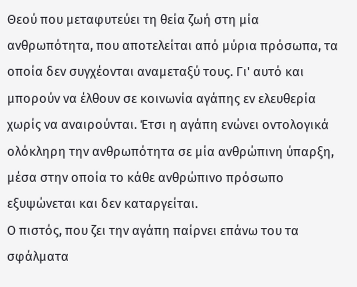Θεού που μεταφυτεύει τη θεία ζωή στη μία ανθρωπότητα, που αποτελείται από μύρια πρόσωπα, τα οποία δεν συγχέονται αναμεταξύ τους. Γι' αυτό και μπορούν να έλθουν σε κοινωνία αγάπης εν ελευθερία χωρίς να αναιρούνται. Έτσι η αγάπη ενώνει οντολογικά ολόκληρη την ανθρωπότητα σε μία ανθρώπινη ύπαρξη, μέσα στην οποία το κάθε ανθρώπινο πρόσωπο εξυψώνεται και δεν καταργείται.
Ο πιστός, που ζει την αγάπη παίρνει επάνω του τα σφάλματα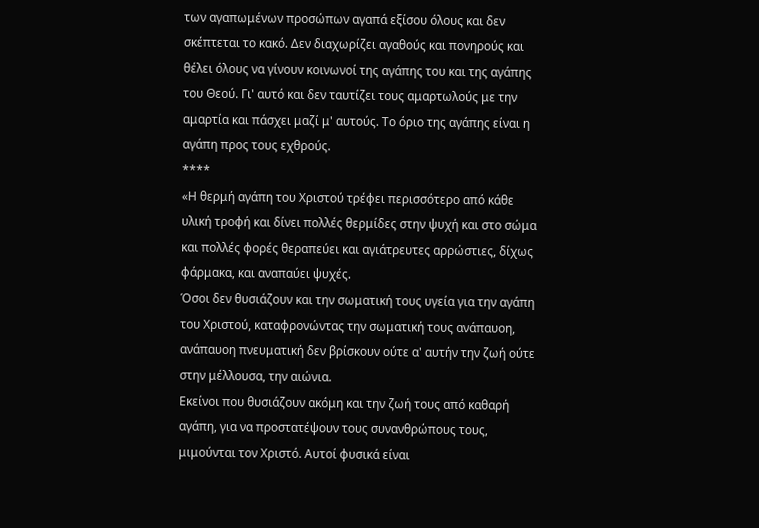των αγαπωμένων προσώπων αγαπά εξίσου όλους και δεν σκέπτεται το κακό. Δεν διαχωρίζει αγαθούς και πονηρούς και θέλει όλους να γίνουν κοινωνοί της αγάπης του και της αγάπης του Θεού. Γι' αυτό και δεν ταυτίζει τους αμαρτωλούς με την αμαρτία και πάσχει μαζί μ' αυτούς. Το όριο της αγάπης είναι η αγάπη προς τους εχθρούς.
****
«Η θερμή αγάπη του Χριστού τρέφει περισσότερο από κάθε υλική τροφή και δίνει πολλές θερμίδες στην ψυχή και στο σώμα και πολλές φορές θεραπεύει και αγιάτρευτες αρρώστιες, δίχως φάρμακα, και αναπαύει ψυχές.
Όσοι δεν θυσιάζουν και την σωματική τους υγεία για την αγάπη του Χριστού, καταφρονώντας την σωματική τους ανάπαυοη, ανάπαυοη πνευματική δεν βρίσκουν ούτε α' αυτήν την ζωή ούτε στην μέλλουσα, την αιώνια.
Εκείνοι που θυσιάζουν ακόμη και την ζωή τους από καθαρή αγάπη, για να προστατέψουν τους συνανθρώπους τους, μιμούνται τον Χριστό. Αυτοί φυσικά είναι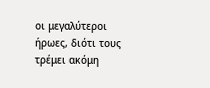οι μεγαλύτεροι ήρωες, διότι τους τρέμει ακόμη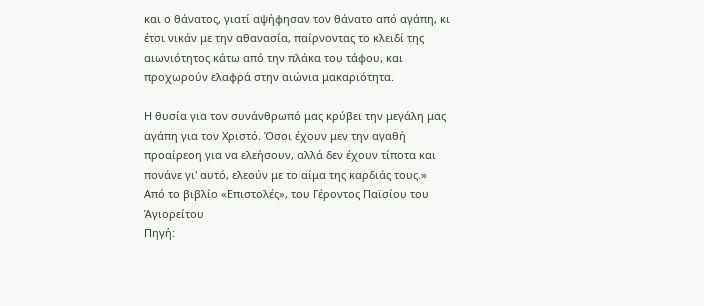και ο θάνατος, γιατί αψήφησαν τον θάνατο από αγάπη, κι έτσι νικάν με την αθανασία, παίρνοντας το κλειδί της αιωνιότητος κάτω από την πλάκα του τάφου, και προχωρούν ελαφρά στην αιώνια μακαριότητα.

Η θυσία για τον συνάνθρωπό μας κρύβει την μεγάλη μας αγάπη για τον Χριστό. Όσοι έχουν μεν την αγαθή προαίρεοη για να ελεήσουν, αλλά δεν έχουν τίποτα και πονάνε γι' αυτό, ελεούν με το αίμα της καρδιάς τους.»
Από το βιβλίο «Επιστολές», του Γέροντος Παϊσίου του Άγιορείτου
Πηγή: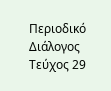Περιοδικό Διάλογος
Τεύχος 29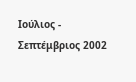Ιούλιος - Σεπτέμβριος 2002